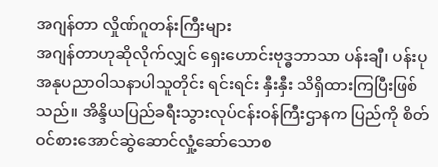အဂျန်တာ လှိုဏ်ဂူတန်းကြီးများ
အဂျန်တာဟုဆိုလိုက်လျှင် ရှေးဟောင်းဗုဒ္ဓဘာသာ ပန်းချီ၊ ပန်းပု အနုပညာဝါသနာပါသူတိုင်း ရင်းရင်း နှီးနှီး သိရှိထားကြပြီးဖြစ်သည်။ အိန္ဒိယပြည်ခရီးသွားလုပ်ငန်းဝန်ကြီးဌာနက ပြည်ကို စိတ်ဝင်စားအောင်ဆွဲဆောင်လှုံ့ဆော်သောစ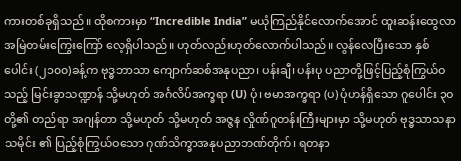ကားတစ်ခုရှိသည်။ ထိုစကားမှာ “Incredible India” မယုံကြည်နိုင်လောက်အောင် ထူးဆန်းထွေလာ အမြဲတမ်းကြွေးကြော် လေ့ရှိပါသည်။ ဟုတ်လည်းဟုတ်လောက်ပါသည်။ လွန်လေပြီးသော နှစ်ပေါင်း (၂၁၀၀)ခန့်က ဗုဒ္ဓဘာသာ ကျောက်ဆစ်အနုပညာ၊ ပန်းချီ၊ ပန်းပု ပညာတို့ဖြင့်ပြည့်စုံကြွယ်ဝသည့် မြင်းခွာသဏ္ဍာန် သို့မဟုတ် အင်္ဂလိပ်အက္ခရာ (U) ပုံ၊ ဗမာအက္ခရာ (ပ) ပုံဟန်ရှိသော ဂူပေါင်း ၃ဝ တို့၏ တည်ရာ အဂျန်တာ သို့မဟုတ် သို့မဟုတ် အဇ္ဇန လှိုဏ်ဂူတန်းကြီးများမှာ သို့မဟုတ် ဗုဒ္ဓသာသနာသမိုင်း ၏ ပြည့်စုံကြွယ်ဝသော ဂုဏ်သိက္ခာအနုပညာဘဏ်တိုက်၊ ရတနာ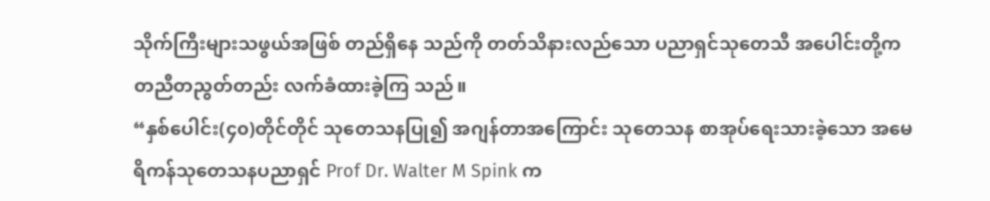သိုက်ကြီးများသဖွယ်အဖြစ် တည်ရှိနေ သည်ကို တတ်သိနားလည်သော ပညာရှင်သုတေသီ အပေါင်းတို့က တညီတညွတ်တည်း လက်ခံထားခဲ့ကြ သည်။
“နှစ်ပေါင်း(၄၀)တိုင်တိုင် သုတေသနပြု၍ အဂျန်တာအကြောင်း သုတေသန စာအုပ်ရေးသားခဲ့သော အမေရိကန်သုတေသနပညာရှင် Prof Dr. Walter M Spink က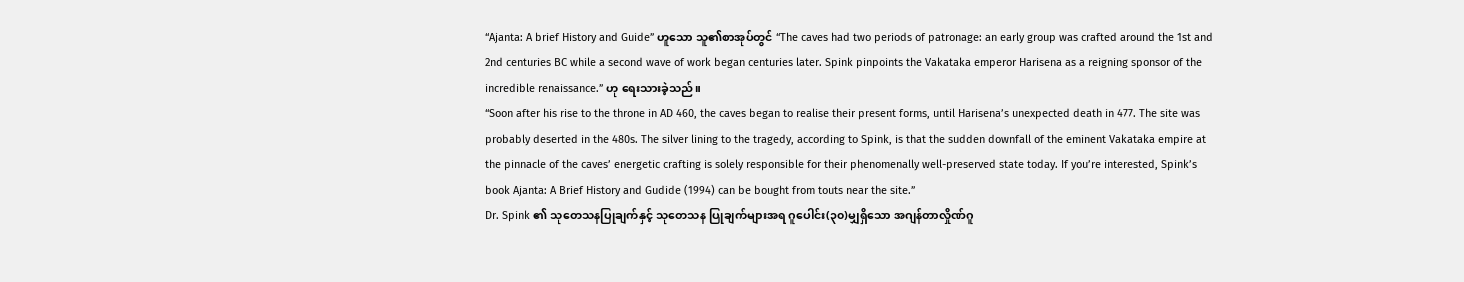“Ajanta: A brief History and Guide” ဟူသော သူ၏စာအုပ်တွင် “The caves had two periods of patronage: an early group was crafted around the 1st and 2nd centuries BC while a second wave of work began centuries later. Spink pinpoints the Vakataka emperor Harisena as a reigning sponsor of the incredible renaissance.” ဟု ရေးသားခဲ့သည်။
“Soon after his rise to the throne in AD 460, the caves began to realise their present forms, until Harisena’s unexpected death in 477. The site was probably deserted in the 480s. The silver lining to the tragedy, according to Spink, is that the sudden downfall of the eminent Vakataka empire at the pinnacle of the caves’ energetic crafting is solely responsible for their phenomenally well-preserved state today. If you’re interested, Spink’s book Ajanta: A Brief History and Gudide (1994) can be bought from touts near the site.”
Dr. Spink ၏ သုတေသနပြုချက်နှင့် သုတေသန ပြုချက်များအရ ဂူပေါင်း(၃၀)မျှရှိသော အဂျန်တာလှိုဏ်ဂူ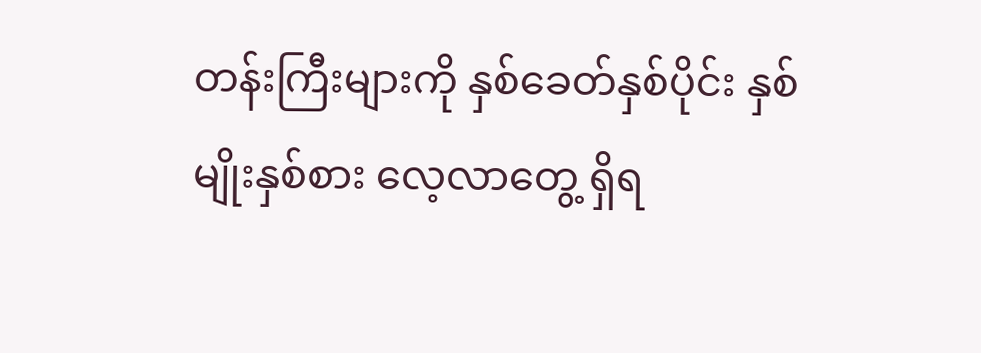တန်းကြီးများကို နှစ်ခေတ်နှစ်ပိုင်း နှစ်မျိုးနှစ်စား လေ့လာတွေ့ ရှိရ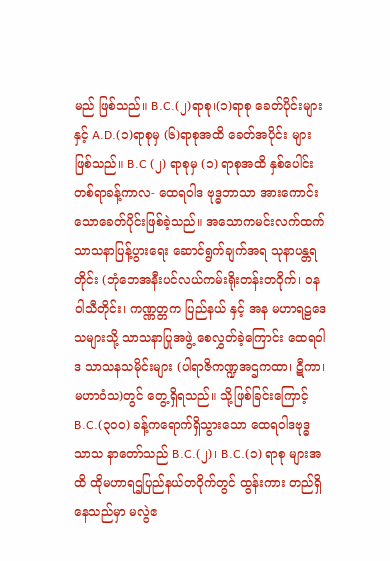မည် ဖြစ်သည်။ B.C.(၂)ရာစု၊(၁)ရာစု ခေတ်ပိုင်းများနှင့် A.D.(၁)ရာစုမှ (၆)ရာစုအထိ ခေတ်အပိုင်း များဖြစ်သည်။ B.C (၂) ရာစုမှ (၁) ရာစုအထိ နှစ်ပေါင်းတစ်ရာခန့်ကာလ- ထေရဝါဒ ဗုဒ္ဓဘာသာ အားကောင်းသောခေတ်ပိုင်းဖြစ်ခဲ့သည်။ အသောကမင်းလက်ထက် သာသနာပြန့်ပွားရေး ဆောင်ရွက်ချက်အရ သုနာပန္တရတိုင်း (ဘုံဘေအနီးပင်လယ်ကမ်းရိုးတန်းတဝိုက်၊ ဝနဝါသီတိုင်း၊ ကဏ္ဏတ္တက ပြည်နယ် နှင့် အန မဟာရဠဒေသများသို့ သာသနာပြုအဖွဲ့ စေလွှတ်ခဲ့ကြောင်း ထေရဝါဒ သာသနသမိုင်းများ (ပါရာဇိကဏ္ဍအဌကထာ၊ ဋီကာ၊မဟာဝံသ)တွင် တွေ့ရှိရသည်။ သို့ဖြစ်ခြင်းကြောင့် B.C.(၃၀၀) ခန့်ကရောက်ရှိသွားသော ထေရဝါဒဗုဒ္ဓ သာသ နာတော်သည် B.C.(၂)၊ B.C.(၁) ရာစု များအထိ ထိုမဟာရဌပြည်နယ်တဝိုက်တွင် ထွန်းကား တည်ရှိနေသည်မှာ မလွဲဧ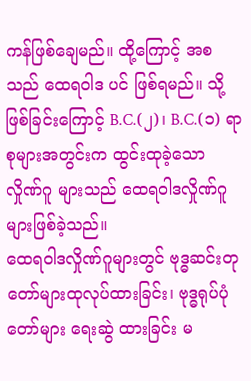ကန်ဖြစ်ချေမည်။ ထို့ကြောင့် အစသည် ထေရဝါဒ ပင် ဖြစ်ရမည်။ သို့ဖြစ်ခြင်းကြောင့် B.C.(၂)၊ B.C.(၁) ရာစုများအတွင်းက ထွင်းထုခဲ့သော လှိုဏ်ဂူ များသည် ထေရဝါဒလှိုဏ်ဂူများဖြစ်ခဲ့သည်။
ထေရဝါဒလှိုဏ်ဂူများတွင် ဗုဒ္ဓဆင်းတုတော်များထုလုပ်ထားခြင်း၊ ဗုဒ္ဓရုပ်ပုံတော်များ ရေးဆွဲ ထားခြင်း မ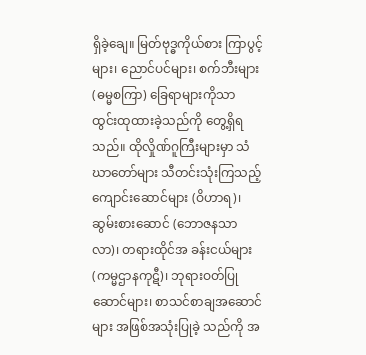ရှိခဲ့ချေ။ မြတ်ဗုဒ္ဓကိုယ်စား ကြာပွင့်များ၊ ညောင်ပင်များ၊ စက်ဘီးများ(ဓမ္မစကြာ) ခြေရာများကိုသာ ထွင်းထုထားခဲ့သည်ကို တွေ့ရှိရသည်။ ထိုလှိုဏ်ဂူကြီးများမှာ သံဃာတော်များ သီတင်းသုံးကြသည့် ကျောင်းဆောင်များ (ဝိဟာရ)၊ ဆွမ်းစားဆောင် (ဘောဇနသာလာ)၊ တရားထိုင်အ ခန်းငယ်များ (ကမ္မဌာနကုဋီ)၊ ဘုရားဝတ်ပြုဆောင်များ၊ စာသင်စာချအဆောင်များ အဖြစ်အသုံးပြုခဲ့ သည်ကို အ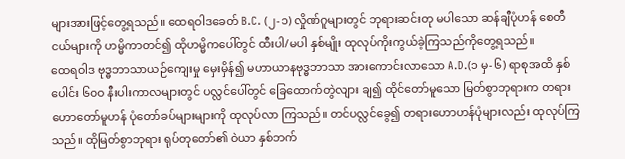များအားဖြင့်တွေ့ရသည်။ ထေရဝါဒခေတ် B.C. (၂-၁) လှိုဏ်ဂူများတွင် ဘုရားဆင်းတု မပါသော ဆန်ချီပုံဟန် စေတီငယ်များကို ဟမ္မိကာတင်၍ ထိုဟမ္မိကပေါ်တွင် ထီးပါ/မပါ နှစ်မျိုး ထုလုပ်ကိုးကွယ်ခဲ့ကြသည်ကိုတွေ့ရသည်။
ထေရဝါဒ ဗုဒ္ဓဘာသာယဉ်ကျေးမှု မှေးမှိန်၍ မဟာယာနဗုဒ္ဓဘာသာ အားကောင်းလာသော A.D.(၁ မှ-၆) ရာစုအထိ နှစ်ပေါင်း ၆၀ဝ နီးပါးကာလများတွင် ပလ္လင်ပေါ်တွင် ခြေထောက်တွဲလျား ချ၍ ထိုင်တော်မူသော မြတ်စွာဘုရားက တရားဟောတော်မူဟန် ပုံတော်ခပ်များများကို ထုလုပ်လာ ကြသည်။ တင်ပလ္လင်ခွေ၍ တရားဟောဟန်ပုံများလည်း ထုလုပ်ကြသည်။ ထိုမြတ်စွာဘုရား ရုပ်တုတော်၏ ဝဲယာ နှစ်ဘက်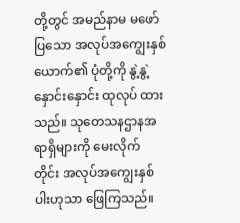တို့တွင် အမည်နာမ မဖော်ပြသော အလုပ်အကျွေးနှစ်ယောက်၏ ပုံတို့ကို နွဲ့နွဲ့နှောင်းနှောင်း ထုလုပ် ထားသည်။ သုတေသနဌာနအရာရှိများကို မေးလိုက် တိုင်း အလုပ်အကျွေးနှစ်ပါးဟုသာ ဖြေကြသည်။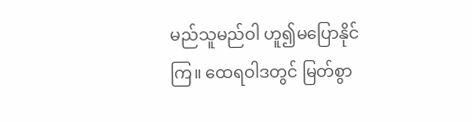မည်သူမည်ဝါ ဟူ၍မပြောနိုင်ကြ။ ထေရဝါဒတွင် မြတ်စွာ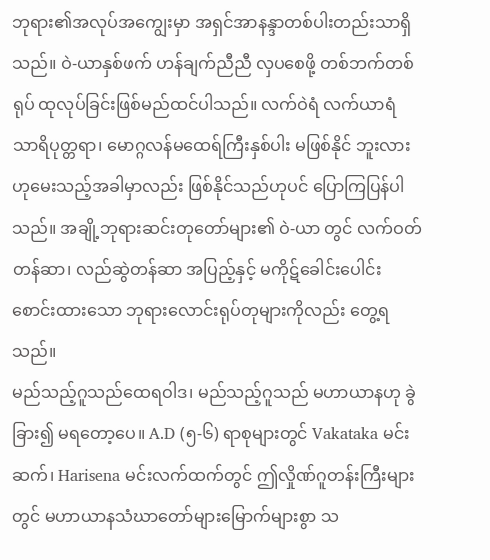ဘုရား၏အလုပ်အကျွေးမှာ အရှင်အာနန္ဒာတစ်ပါးတည်းသာရှိသည်။ ဝဲ-ယာနှစ်ဖက် ဟန်ချက်ညီညီ လှပစေဖို့ တစ်ဘက်တစ်ရုပ် ထုလုပ်ခြင်းဖြစ်မည်ထင်ပါသည်။ လက်ဝဲရံ လက်ယာရံ သာရိပုတ္တရာ၊ မောဂ္ဂလန်မထေရ်ကြီးနှစ်ပါး မဖြစ်နိုင် ဘူးလားဟုမေးသည့်အခါမှာလည်း ဖြစ်နိုင်သည်ဟုပင် ပြောကြပြန်ပါသည်။ အချို့ဘုရားဆင်းတုတော်များ၏ ဝဲ-ယာ တွင် လက်ဝတ်တန်ဆာ၊ လည်ဆွဲတန်ဆာ အပြည့်နှင့် မကိုဋ်ခေါင်းပေါင်း စောင်းထားသော ဘုရားလောင်းရုပ်တုများကိုလည်း တွေ့ရသည်။
မည်သည့်ဂူသည်ထေရဝါဒ၊ မည်သည့်ဂူသည် မဟာယာနဟု ခွဲခြား၍ မရတော့ပေ။ A.D (၅-၆) ရာစုများတွင် Vakataka မင်းဆက်၊ Harisena မင်းလက်ထက်တွင် ဤလှိုဏ်ဂူတန်းကြီးများတွင် မဟာယာနသံဃာတော်များမြောက်များစွာ သ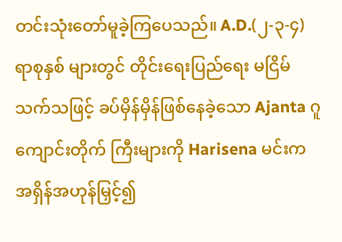တင်းသုံးတော်မူခဲ့ကြပေသည်။ A.D.(၂-၃-၄) ရာစုနှစ် များတွင် တိုင်းရေးပြည်ရေး မငြိမ်သက်သဖြင့် ခပ်မှိန်မှိန်ဖြစ်နေခဲ့သော Ajanta ဂူကျောင်းတိုက် ကြီးများကို Harisena မင်းက အရှိန်အဟုန်မြှင့်၍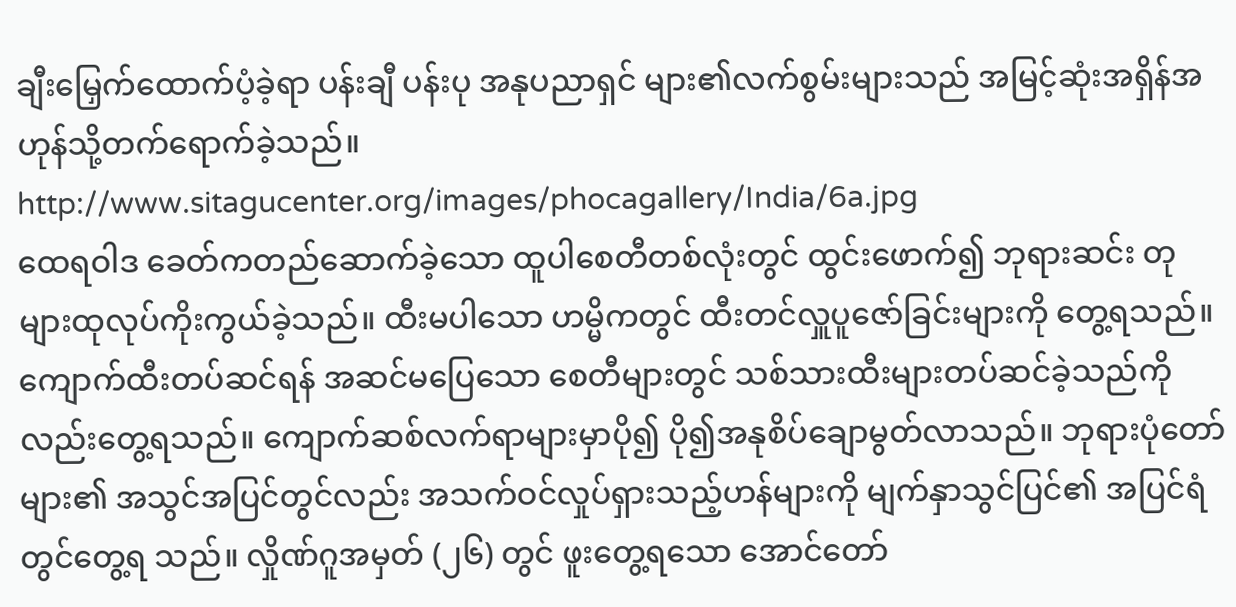ချီးမြှေက်ထောက်ပံ့ခဲ့ရာ ပန်းချီ ပန်းပု အနုပညာရှင် များ၏လက်စွမ်းများသည် အမြင့်ဆုံးအရှိန်အဟုန်သို့တက်ရောက်ခဲ့သည်။
http://www.sitagucenter.org/images/phocagallery/India/6a.jpg
ထေရဝါဒ ခေတ်ကတည်ဆောက်ခဲ့သော ထူပါစေတီတစ်လုံးတွင် ထွင်းဖောက်၍ ဘုရားဆင်း တုများထုလုပ်ကိုးကွယ်ခဲ့သည်။ ထီးမပါသော ဟမ္မိကတွင် ထီးတင်လှူပူဇော်ခြင်းများကို တွေ့ရသည်။ ကျောက်ထီးတပ်ဆင်ရန် အဆင်မပြေသော စေတီများတွင် သစ်သားထီးများတပ်ဆင်ခဲ့သည်ကို လည်းတွေ့ရသည်။ ကျောက်ဆစ်လက်ရာများမှာပို၍ ပို၍အနုစိပ်ချောမွတ်လာသည်။ ဘုရားပုံတော် များ၏ အသွင်အပြင်တွင်လည်း အသက်ဝင်လှုပ်ရှားသည့်ဟန်များကို မျက်နှာသွင်ပြင်၏ အပြင်ရံ တွင်တွေ့ရ သည်။ လှိုဏ်ဂူအမှတ် (၂၆) တွင် ဖူးတွေ့ရသော အောင်တော်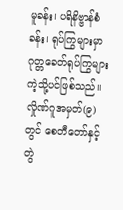မူခန်း၊ ပရိနိဗ္ဗာန်စံခန်း၊ ရုပ်ကြွများမှာ ဂုတ္တခေတ်ရုပ်ကြွများကဲ့သို့ပင်ဖြစ်သည်။
လှိုဏ်ဂူအမှတ်(၉)တွင် စေတီတော်နှင့် တွဲ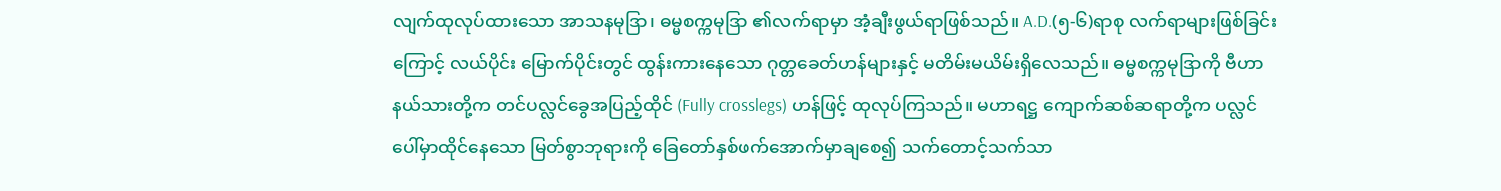လျက်ထုလုပ်ထားသော အာသနမုဒြာ၊ ဓမ္မစက္ကမုဒြာ ၏လက်ရာမှာ အံ့ချီးဖွယ်ရာဖြစ်သည်။ A.D.(၅-၆)ရာစု လက်ရာများဖြစ်ခြင်းကြောင့် လယ်ပိုင်း မြောက်ပိုင်းတွင် ထွန်းကားနေသော ဂုတ္တခေတ်ဟန်များနှင့် မတိမ်းမယိမ်းရှိလေသည်။ ဓမ္မစက္ကမုဒြာကို ဗီဟာနယ်သားတို့က တင်ပလ္လင်ခွေအပြည့်ထိုင် (Fully crosslegs) ဟန်ဖြင့် ထုလုပ်ကြသည်။ မဟာရဋ္ဌ ကျောက်ဆစ်ဆရာတို့က ပလ္လင်ပေါ်မှာထိုင်နေသော မြတ်စွာဘုရားကို ခြေတော်နှစ်ဖက်အောက်မှာချစေ၍ သက်တောင့်သက်သာ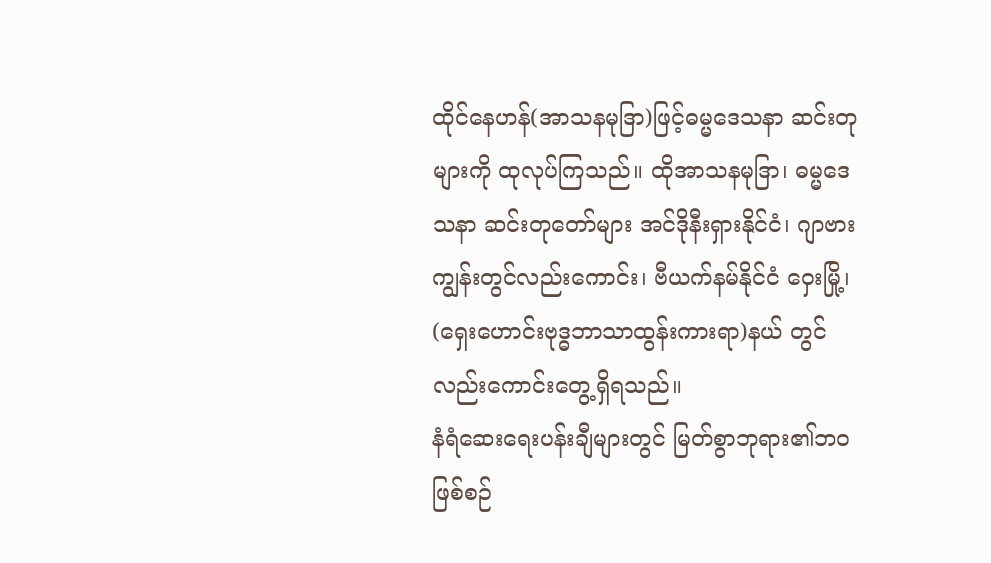ထိုင်နေဟန်(အာသနမုဒြာ)ဖြင့်ဓမ္မဒေသနာ ဆင်းတုများကို ထုလုပ်ကြသည်။ ထိုအာသနမုဒြာ၊ ဓမ္မဒေသနာ ဆင်းတုတော်များ အင်ဒိုနီးရှားနိုင်ငံ၊ ဂျာဗားကျွန်းတွင်လည်းကောင်း၊ ဗီယက်နမ်နိုင်ငံ ဝှေးမြို့၊ (ရှေးဟောင်းဗုဒ္ဓဘာသာထွန်းကားရာ)နယ် တွင်လည်းကောင်းတွေ့ရှိရသည်။
နံရံဆေးရေးပန်းချီများတွင် မြတ်စွာဘုရား၏ဘဝဖြစ်စဉ်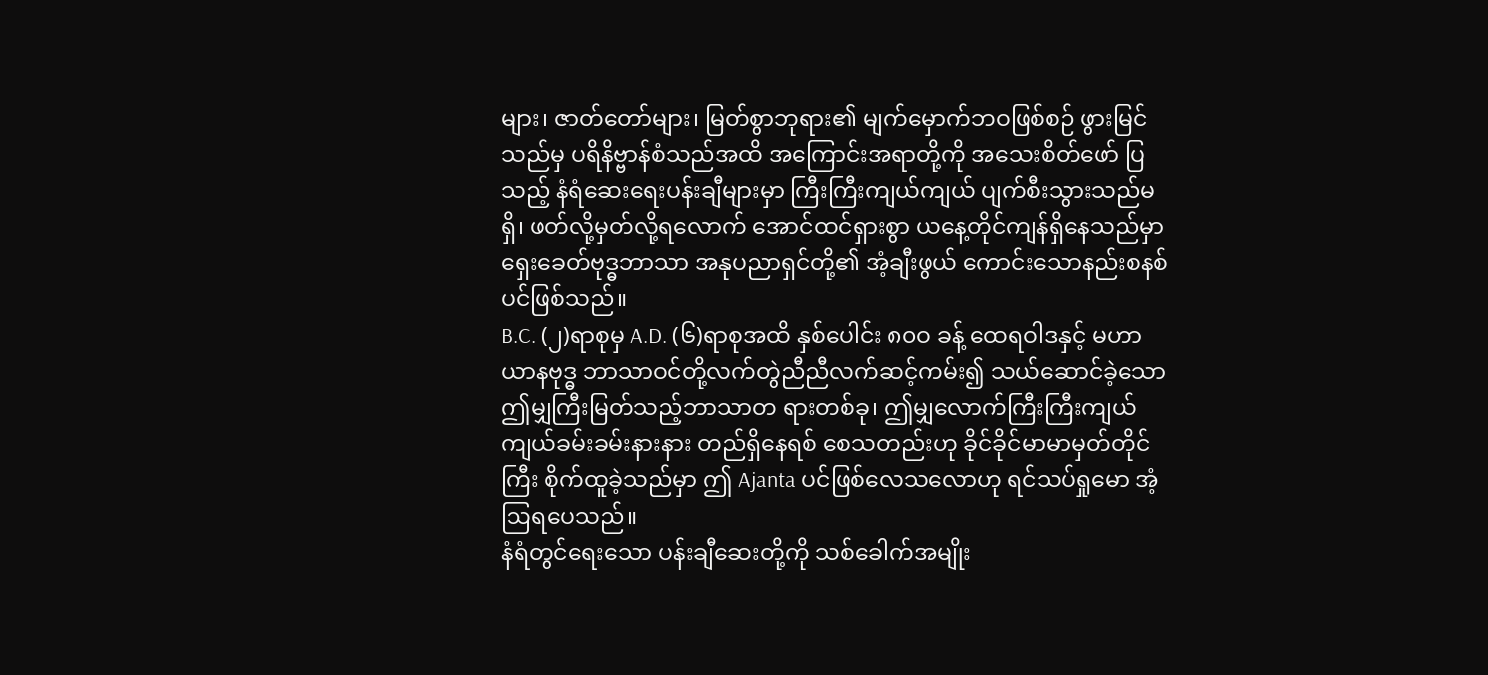များ၊ ဇာတ်တော်များ၊ မြတ်စွာဘုရား၏ မျက်မှောက်ဘဝဖြစ်စဉ် ဖွားမြင်သည်မှ ပရိနိဗ္ဗာန်စံသည်အထိ အကြောင်းအရာတို့ကို အသေးစိတ်ဖော် ပြသည့် နံရံဆေးရေးပန်းချီများမှာ ကြီးကြီးကျယ်ကျယ် ပျက်စီးသွားသည်မရှိ၊ ဖတ်လို့မှတ်လို့ရလောက် အောင်ထင်ရှားစွာ ယနေ့တိုင်ကျန်ရှိနေသည်မှာ ရှေးခေတ်ဗုဒ္ဓဘာသာ အနုပညာရှင်တို့၏ အံ့ချီးဖွယ် ကောင်းသောနည်းစနစ်ပင်ဖြစ်သည်။
B.C. (၂)ရာစုမှ A.D. (၆)ရာစုအထိ နှစ်ပေါင်း ၈၀ဝ ခန့် ထေရဝါဒနှင့် မဟာယာနဗုဒ္ဓ ဘာသာဝင်တို့လက်တွဲညီညီလက်ဆင့်ကမ်း၍ သယ်ဆောင်ခဲ့သော ဤမျှကြီးမြတ်သည့်ဘာသာတ ရားတစ်ခု၊ ဤမျှလောက်ကြီးကြီးကျယ်ကျယ်ခမ်းခမ်းနားနား တည်ရှိနေရစ် စေသတည်းဟု ခိုင်ခိုင်မာမာမှတ်တိုင်ကြီး စိုက်ထူခဲ့သည်မှာ ဤ Ajanta ပင်ဖြစ်လေသလောဟု ရင်သပ်ရှုမော အံ့ဩရပေသည်။
နံရံတွင်ရေးသော ပန်းချီဆေးတို့ကို သစ်ခေါက်အမျိုး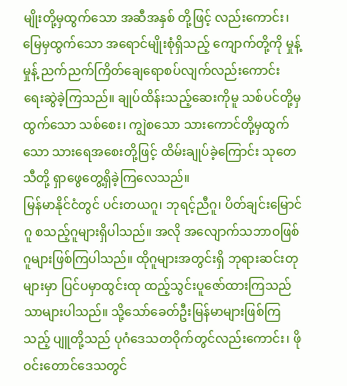မျိုးတို့မှထွက်သော အဆီအနှစ် တို့ဖြင့် လည်းကောင်း၊ မြေမှထွက်သော အရောင်မျိုးစုံရှိသည့် ကျောက်တို့ကို မှုန့်မှုန့် ညက်ညက်ကြိတ်ချေရောစပ်လျက်လည်းကောင်း ရေးဆွဲခဲ့ကြသည်။ ချုပ်ထိန်းသည့်ဆေးကိုမူ သစ်ပင်တို့မှ ထွက်သော သစ်စေး၊ ကျွဲစသော သားကောင်တို့မှထွက်သော သားရေအစေးတို့ဖြင့် ထိမ်းချုပ်ခဲ့ကြောင်း သုတေသီတို့ ရှာဖွေတွေ့ရှိခဲ့ကြလေသည်။
မြန်မာနိုင်ငံတွင် ပင်းတယဂူ၊ ဘုရင့်ညီဂူ၊ ပိတ်ချင်းမြောင်ဂူ စသည့်ဂူများရှိပါသည်။ အလို အလျောက်သဘာဝဖြစ်ဂူများဖြစ်ကြပါသည်။ ထိုဂူများအတွင်းရှိ ဘုရားဆင်းတုများမှာ ပြင်ပမှာထွင်းထု ထည့်သွင်းပူဇော်ထားကြသည်သာများပါသည်။ သို့သော်ခေတ်ဦးမြန်မာများဖြစ်ကြသည့် ပျူတို့သည် ပုဂံဒေသတဝိုက်တွင်လည်းကောင်း၊ ဖိုဝင်းတောင်ဒေသတွင်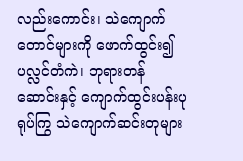လည်းကောင်း၊ သဲကျောက်တောင်များကို ဖောက်ထွင်း၍ ပလ္လင်တံကဲ၊ ဘုရားတန်ဆောင်းနှင့် ကျောက်ထွင်းပန်းပုရုပ်ကြွ သဲကျောက်ဆင်းတုများ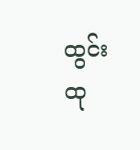ထွင်းထု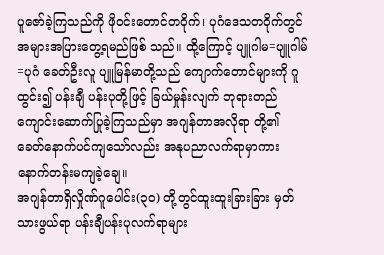ပူဇော်ခဲ့ကြသည်ကို ဖိုဝင်းတောင်တဝိုက်၊ ပုဂံဒေသတဝိုက်တွင် အများအပြားတွေ့ရမည်ဖြစ် သည်။ ထို့ကြောင့် ပျူဂါမ=ပျူဂါမ်=ပုဂံ ခေတ်ဦးလူ ပျူမြန်မာတို့သည် ကျောက်တောင်များကို ဂူထွင်း၍ ပန်းချီ ပန်းပုတို့ဖြင့် ခြယ်မှုန်းလျက် ဘုရားတည်ကျောင်းဆောက်ပြုခဲ့ကြသည်မှာ အဂျန်တာအလိုရာ တို့၏ ခေတ်နောက်ပင်ကျသော်လည်း အနုပညာလက်ရာမှာကားနောက်တန်းမကျခဲ့ချေ။
အဂျန်တာရှိလှိုဏ်ဂူပေါင်း(၃၀) တို့တွင်ထူးထူးခြားခြား မှတ်သားဖွယ်ရာ ပန်းချီပန်းပုလက်ရာများ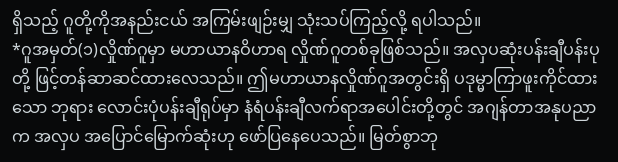ရှိသည့် ဂူတို့ကိုအနည်းငယ် အကြမ်းဖျဉ်းမျှ သုံးသပ်ကြည့်လို့ ရပါသည်။
*ဂူအမှတ်(၁)လှိုဏ်ဂူမှာ မဟာယာနဝိဟာရ လှိုဏ်ဂူတစ်ခုဖြစ်သည်။ အလှပဆုံးပန်းချီပန်းပုတို့ ဖြင့်တန်ဆာဆင်ထားလေသည်။ ဤမဟာယာနလှိုဏ်ဂူအတွင်းရှိ ပဒုမ္မာကြာဖူးကိုင်ထားသော ဘုရား လောင်းပုံပန်းချီရုပ်မှာ နံရံပန်းချီလက်ရာအပေါင်းတို့တွင် အဂျန်တာအနုပညာက အလှပ အပြောင်မြောက်ဆုံးဟု ဖော်ပြနေပေသည်။ မြတ်စွာဘု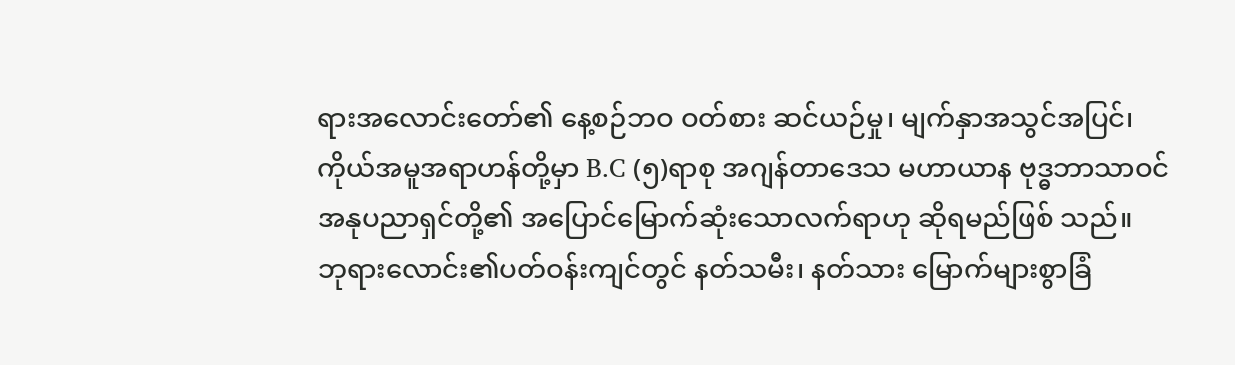ရားအလောင်းတော်၏ နေ့စဉ်ဘဝ ဝတ်စား ဆင်ယဉ်မှု၊ မျက်နှာအသွင်အပြင်၊ ကိုယ်အမူအရာဟန်တို့မှာ B.C (၅)ရာစု အဂျန်တာဒေသ မဟာယာန ဗုဒ္ဓဘာသာဝင် အနုပညာရှင်တို့၏ အပြောင်မြောက်ဆုံးသောလက်ရာဟု ဆိုရမည်ဖြစ် သည်။
ဘုရားလောင်း၏ပတ်ဝန်းကျင်တွင် နတ်သမီး၊ နတ်သား မြောက်များစွာခြံ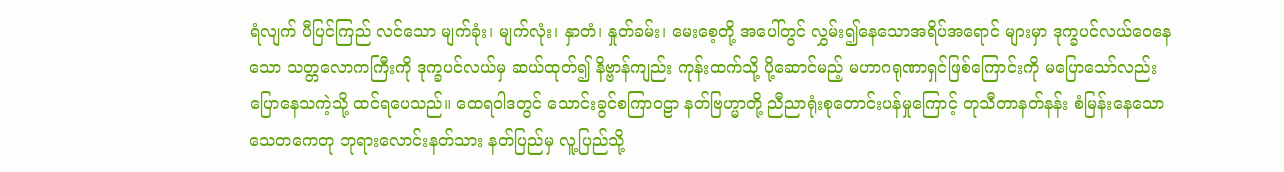ရံလျက် ပီပြင်ကြည် လင်သော မျက်ခုံး၊ မျက်လုံး၊ နှာတံ၊ နှုတ်ခမ်း၊ မေးစေ့တို့ အပေါ်တွင် လွှမ်း၍နေသောအရိပ်အရောင် များမှာ ဒုက္ခပင်လယ်ဝေနေသော သတ္တလောကကြီးကို ဒုက္ခပင်လယ်မှ ဆယ်ထုတ်၍ နိဗ္ဗာန်ကျည်း ကုန်းထက်သို့ ပို့ဆောင်မည့် မဟာဂရုဏာရှင်ဖြစ်ကြောင်းကို မပြောသော်လည်း ပြောနေသကဲ့သို့ ထင်ရပေသည်။ ထေရဝါဒတွင် သောင်းခွင်စကြာဝဠာ နတ်ဗြဟ္မာတို့ ညီညာရုံးစုတောင်းပန်မှုကြောင့် တုသီတာနတ်နန်း စံမြန်းနေသော သေတကေတု ဘုရားလောင်းနတ်သား နတ်ပြည်မှ လူ့ပြည်သို့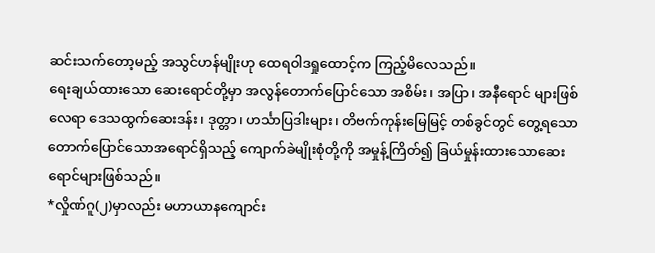ဆင်းသက်တော့မည့် အသွင်ဟန်မျိုးဟု ထေရဝါဒရှုထောင့်က ကြည့်မိလေသည်။
ရေးချယ်ထားသော ဆေးရောင်တို့မှာ အလွန်တောက်ပြောင်သော အစိမ်း၊ အပြာ၊ အနီရောင် များဖြစ်လေရာ ဒေသထွက်ဆေးဒန်း၊ ဒုတ္တာ၊ ဟင်္သာပြဒါးများ၊ တိဗက်ကုန်းမြေမြင့် တစ်ခွင်တွင် တွေ့ရသော တောက်ပြောင်သောအရောင်ရှိသည့် ကျောက်ခဲမျိုးစုံတို့ကို အမှုန့်ကြိတ်၍ ခြယ်မှုန်းထားသောဆေးရောင်များဖြစ်သည်။
*လှိုဏ်ဂူ(၂)မှာလည်း မဟာယာနကျောင်း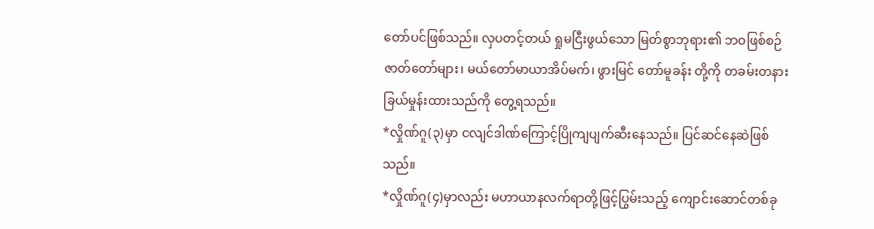တော်ပင်ဖြစ်သည်။ လှပတင့်တယ် ရှုမငြီးဖွယ်သော မြတ်စွာဘုရား၏ ဘဝဖြစ်စဉ် ဇာတ်တော်များ၊ မယ်တော်မာယာအိပ်မက်၊ ဖွားမြင် တော်မူခန်း တို့ကို တခမ်းတနား ခြယ်မှုန်းထားသည်ကို တွေ့ရသည်။
*လှိုဏ်ဂူ(၃)မှာ ငလျင်ဒါဏ်ကြောင့်ပြိုကျပျက်ဆီးနေသည်။ ပြင်ဆင်နေဆဲဖြစ်သည်။
*လှိုဏ်ဂူ(၄)မှာလည်း မဟာယာနလက်ရာတို့ဖြင့်ပြွမ်းသည့် ကျောင်းဆောင်တစ်ခု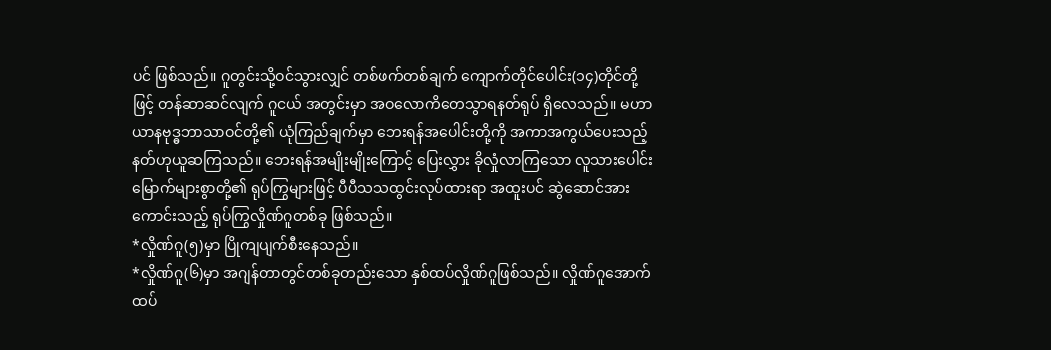ပင် ဖြစ်သည်။ ဂူတွင်းသို့ဝင်သွားလျှင် တစ်ဖက်တစ်ချက် ကျောက်တိုင်ပေါင်း(၁၄)တိုင်တို့ဖြင့် တန်ဆာဆင်လျက် ဂူငယ် အတွင်းမှာ အဝလောကိတေသွာရနတ်ရုပ် ရှိလေသည်။ မဟာယာနဗုဒ္ဓဘာသာဝင်တို့၏ ယုံကြည်ချက်မှာ ဘေးရန်အပေါင်းတို့ကို အကာအကွယ်ပေးသည့် နတ်ဟုယူဆကြသည်။ ဘေးရန်အမျိုးမျိုးကြောင့် ပြေးလွှား ခိုလှုံလာကြသော လူသားပေါင်းမြောက်များစွာတို့၏ ရုပ်ကြွများဖြင့် ပီပီသသထွင်းလုပ်ထားရာ အထူးပင် ဆွဲဆောင်အားကောင်းသည့် ရုပ်ကြွလှိုဏ်ဂူတစ်ခု ဖြစ်သည်။
*လှိုဏ်ဂူ(၅)မှာ ပြိုကျပျက်စီးနေသည်။
*လှိုဏ်ဂူ(၆)မှာ အဂျန်တာတွင်တစ်ခုတည်းသော နှစ်ထပ်လှိုဏ်ဂူဖြစ်သည်။ လှိုဏ်ဂူအောက် ထပ်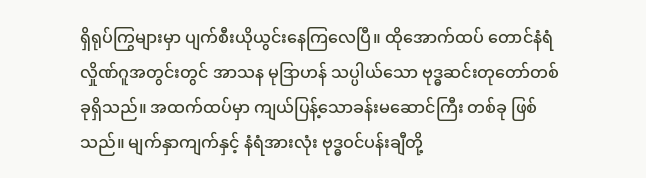ရှိရုပ်ကြွများမှာ ပျက်စီးယိုယွင်းနေကြလေပြီ။ ထိုအောက်ထပ် တောင်နံရံလှိုဏ်ဂူအတွင်းတွင် အာသန မုဒြာဟန် သပ္ပါယ်သော ဗုဒ္ဓဆင်းတုတော်တစ်ခုရှိသည်။ အထက်ထပ်မှာ ကျယ်ပြန့်သောခန်းမဆောင်ကြီး တစ်ခု ဖြစ်သည်။ မျက်နှာကျက်နှင့် နံရံအားလုံး ဗုဒ္ဓဝင်ပန်းချီတို့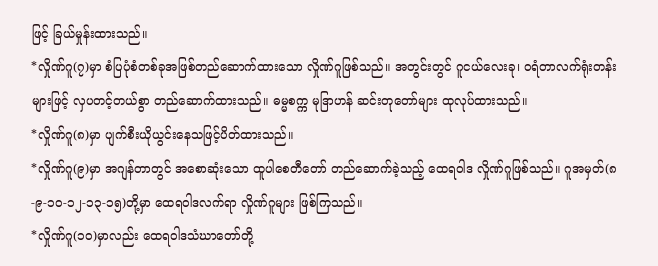ဖြင့် ခြယ်မှုန်းထားသည်။
*လှိုဏ်ဂူ(၇)မှာ စံပြပုံစံတစ်ခုအဖြစ်တည်ဆောက်ထားသော လှိုဏ်ဂူဖြစ်သည်။ အတွင်းတွင် ဂူငယ်လေးခု၊ ဝရံတာလက်ရုံးတန်းများဖြင့် လှပတင့်တယ်စွာ တည်ဆောက်ထားသည်။ ဓမ္မစက္က မုဒြာဟန် ဆင်းတုတော်များ ထုလုပ်ထားသည်။
*လှိုဏ်ဂူ(၈)မှာ ပျက်စီးယိုယွင်းနေသဖြင့်ပိတ်ထားသည်။
*လှိုဏ်ဂူ(၉)မှာ အဂျန်တာတွင် အစောဆုံးသော ထူပါစေတီတော် တည်ဆောက်ခဲ့သည့် ထေရဝါဒ လှိုဏ်ဂူဖြစ်သည်။ ဂူအမှတ်(၈-၉-၁၀-၁၂-၁၃-၁၅)တို့မှာ ထေရဝါဒလက်ရာ လှိုဏ်ဂူများ ဖြစ်ကြသည်။
*လှိုဏ်ဂူ(၁၀)မှာလည်း ထေရဝါဒသံဃာတော်တို့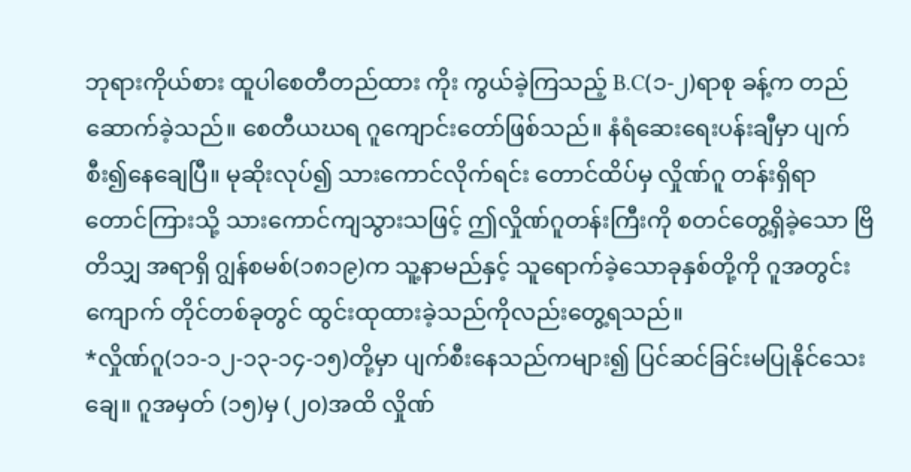ဘုရားကိုယ်စား ထူပါစေတီတည်ထား ကိုး ကွယ်ခဲ့ကြသည့် B.C(၁-၂)ရာစု ခန့်က တည်ဆောက်ခဲ့သည်။ စေတီယဃရ ဂူကျောင်းတော်ဖြစ်သည်။ နံရံဆေးရေးပန်းချီမှာ ပျက်စီး၍နေချေပြီ။ မုဆိုးလုပ်၍ သားကောင်လိုက်ရင်း တောင်ထိပ်မှ လှိုဏ်ဂူ တန်းရှိရာတောင်ကြားသို့ သားကောင်ကျသွားသဖြင့် ဤလှိုဏ်ဂူတန်းကြီးကို စတင်တွေ့ရှိခဲ့သော ဗြိတိသျှ အရာရှိ ဂျွန်စမစ်(၁၈၁၉)က သူ့နာမည်နှင့် သူရောက်ခဲ့သောခုနှစ်တို့ကို ဂူအတွင်း ကျောက် တိုင်တစ်ခုတွင် ထွင်းထုထားခဲ့သည်ကိုလည်းတွေ့ရသည်။
*လှိုဏ်ဂူ(၁၁-၁၂-၁၃-၁၄-၁၅)တို့မှာ ပျက်စီးနေသည်ကများ၍ ပြင်ဆင်ခြင်းမပြုနိုင်သေးချေ။ ဂူအမှတ် (၁၅)မှ (၂၀)အထိ လှိုဏ်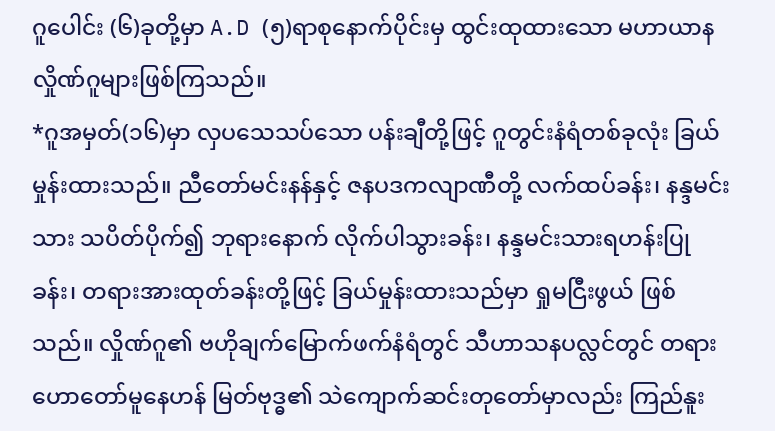ဂူပေါင်း (၆)ခုတို့မှာ A.D (၅)ရာစုနောက်ပိုင်းမှ ထွင်းထုထားသော မဟာယာနလှိုဏ်ဂူများဖြစ်ကြသည်။
*ဂူအမှတ်(၁၆)မှာ လှပသေသပ်သော ပန်းချီတို့ဖြင့် ဂူတွင်းနံရံတစ်ခုလုံး ခြယ်မှုန်းထားသည်။ ညီတော်မင်းနန်နှင့် ဇနပဒကလျာဏီတို့ လက်ထပ်ခန်း၊ နန္ဒမင်းသား သပိတ်ပိုက်၍ ဘုရားနောက် လိုက်ပါသွားခန်း၊ နန္ဒမင်းသားရဟန်းပြုခန်း၊ တရားအားထုတ်ခန်းတို့ဖြင့် ခြယ်မှုန်းထားသည်မှာ ရှုမငြီးဖွယ် ဖြစ်သည်။ လှိုဏ်ဂူ၏ ဗဟိုချက်မြောက်ဖက်နံရံတွင် သီဟာသနပလ္လင်တွင် တရားဟောတော်မူနေဟန် မြတ်ဗုဒ္ဓ၏ သဲကျောက်ဆင်းတုတော်မှာလည်း ကြည်နူး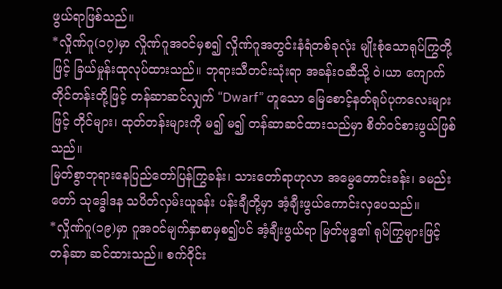ဖွယ်ရာဖြစ်သည်။
*လှိုဏ်ဂူ(၁၇)မှာ လှိုဏ်ဂူအဝင်မှစ၍ လှိုဏ်ဂူအတွင်းနံရံတစ်ခုလုံး မျိုးစုံသောရုပ်ကြွတို့ဖြင့် ခြယ်မှုန်းထုလုပ်ထားသည်။ ဘုရားသီတင်းသုံးရာ အခန်းဝဆီသို့ ဝဲ၊ယာ ကျောက်တိုင်တန်းတို့ဖြင့် တန်ဆာဆင်လျှက် “Dwarf” ဟူသော မြေစောင့်နတ်ရုပ်ပုကလေးများဖြင့် တိုင်များ၊ ထုတ်တန်းများကို မ၍ မ၍ တန်ဆာဆင်ထားသည်မှာ စိတ်ဝင်စားဖွယ်ဖြစ်သည်။
မြတ်စွာဘုရားနေပြည်တော်ပြန်ကြွခန်း၊ သားတော်ရာဟုလာ အမွေတောင်းခန်း၊ ခမည်းတော် သုဒ္ဓေါဒန သပိတ်လှမ်းယူခန်း ပန်းချီတို့မှာ အံ့ချီးဖွယ်ကောင်းလှပေသည်။
*လှိုဏ်ဂူ(၁၉)မှာ ဂူအဝင်မျက်နှာစာမှစ၍ပင် အံ့ချီးဖွယ်ရာ မြတ်ဗုဒ္ဓ၏ ရုပ်ကြွများဖြင့် တန်ဆာ ဆင်ထားသည်။ စက်ဝိုင်း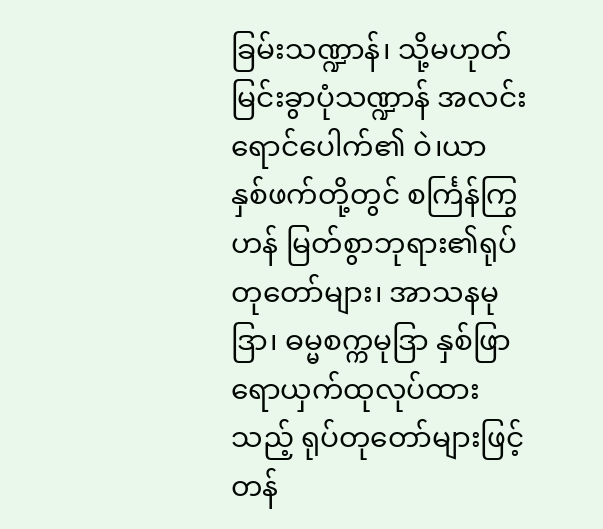ခြမ်းသဏ္ဍာန်၊ သို့မဟုတ် မြင်းခွာပုံသဏ္ဍာန် အလင်းရောင်ပေါက်၏ ဝဲ၊ယာ နှစ်ဖက်တို့တွင် စင်္ကြန်ကြွဟန် မြတ်စွာဘုရား၏ရုပ်တုတော်များ၊ အာသနမုဒြာ၊ ဓမ္မစက္ကမုဒြာ နှစ်ဖြာ ရောယှက်ထုလုပ်ထားသည့် ရုပ်တုတော်များဖြင့် တန်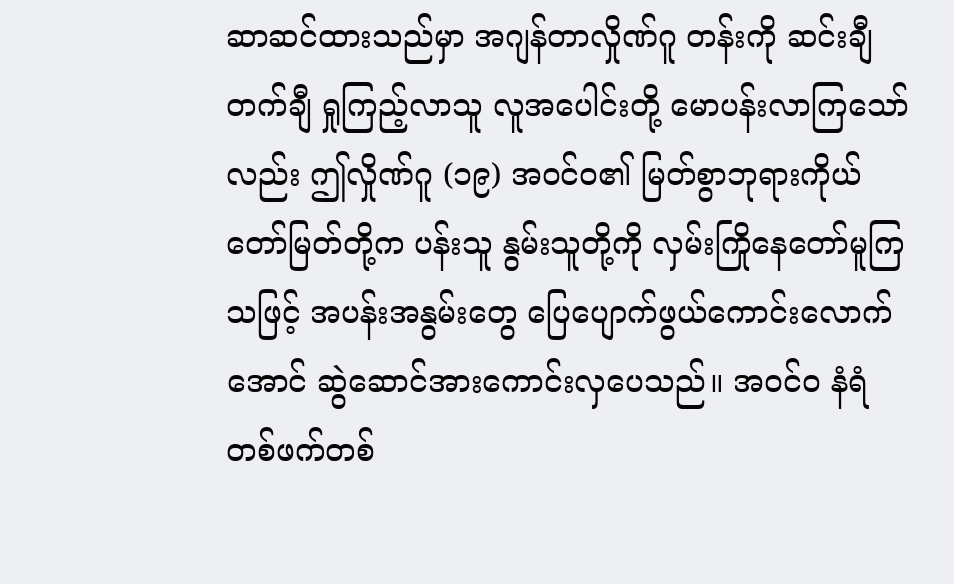ဆာဆင်ထားသည်မှာ အဂျန်တာလှိုဏ်ဂူ တန်းကို ဆင်းချီတက်ချီ ရှုကြည့်လာသူ လူအပေါင်းတို့ မောပန်းလာကြသော်လည်း ဤလှိုဏ်ဂူ (၁၉) အဝင်ဝ၏ မြတ်စွာဘုရားကိုယ်တော်မြတ်တို့က ပန်းသူ နွမ်းသူတို့ကို လှမ်းကြိုနေတော်မူကြသဖြင့် အပန်းအနွမ်းတွေ ပြေပျောက်ဖွယ်ကောင်းလောက်အောင် ဆွဲဆောင်အားကောင်းလှပေသည်။ အဝင်ဝ နံရံ တစ်ဖက်တစ်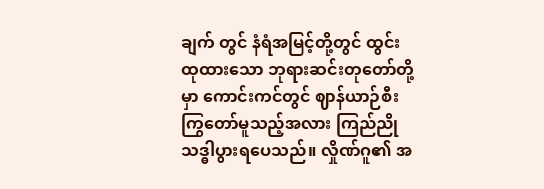ချက် တွင် နံရံအမြင့်တို့တွင် ထွင်းထုထားသော ဘုရားဆင်းတုတော်တို့မှာ ကောင်းကင်တွင် ဈာန်ယာဉ်စီး ကြွတော်မူသည့်အလား ကြည်ညိုသဒ္ဓါပွားရပေသည်။ လှိုဏ်ဂူ၏ အ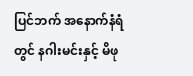ပြင်ဘက် အနောက်နံရံတွင် နဂါးမင်းနှင့် မိဖု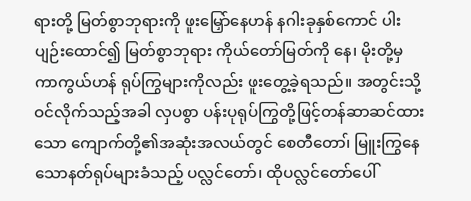ရားတို့ မြတ်စွာဘုရားကို ဖူးမြှော်နေဟန် နဂါးခုနှစ်ကောင် ပါးပျဉ်းထောင်၍ မြတ်စွာဘုရား ကိုယ်တော်မြတ်ကို နေ၊ မိုးတို့မှ ကာကွယ်ဟန် ရုပ်ကြွများကိုလည်း ဖူးတွေ့ခဲ့ရသည်။ အတွင်းသို့ ဝင်လိုက်သည့်အခါ လှပစွာ ပန်းပုရုပ်ကြွတို့ဖြင့်တန်ဆာဆင်ထားသော ကျောက်တို့၏အဆုံးအလယ်တွင် စေတီတော၊် မြူးကြွနေသောနတ်ရုပ်များခံသည့် ပလ္လင်တော်၊ ထိုပလ္လင်တော်ပေါ်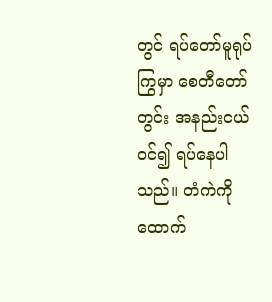တွင် ရပ်တော်မူရုပ်ကြွမှာ စေတီတော်တွင်း အနည်းငယ်ဝင်၍ ရပ်နေပါသည်။ တံကဲကို ထောက်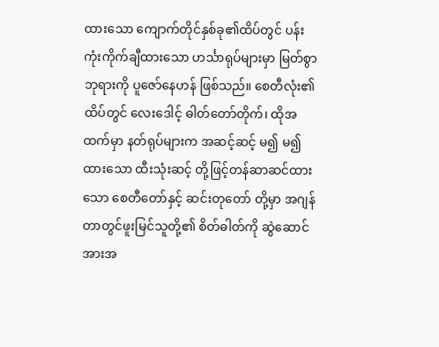ထားသော ကျောက်တိုင်နှစ်ခု၏ထိပ်တွင် ပန်းကုံးကိုက်ချီထားသော ဟင်္သာရုပ်များမှာ မြတ်စွာဘုရားကို ပူဇော်နေဟန် ဖြစ်သည်။ စေတီလုံး၏ထိပ်တွင် လေးဒေါင့် ဓါတ်တော်တိုက်၊ ထိုအထက်မှာ နတ်ရုပ်များက အဆင့်ဆင့် မ၍ မ၍ ထားသော ထီးသုံးဆင့် တို့ဖြင့်တန်ဆာဆင်ထားသော စေတီတော်နှင့် ဆင်းတုတော် တို့မှာ အဂျန်တာတွင်ဖူးမြင်သူတို့၏ စိတ်ဓါတ်ကို ဆွဲဆောင်အားအ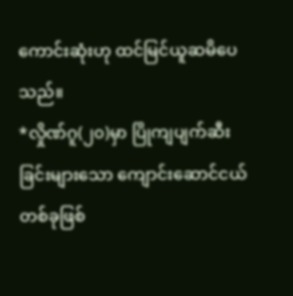ကောင်းဆုံးဟု ထင်မြင်ယူဆမိပေသည်။
*လှိုဏ်ဂူ(၂၀)မှာ ပြိုကျပျက်ဆီးခြင်းများသော ကျောင်းဆောင်ငယ်တစ်ခုဖြစ်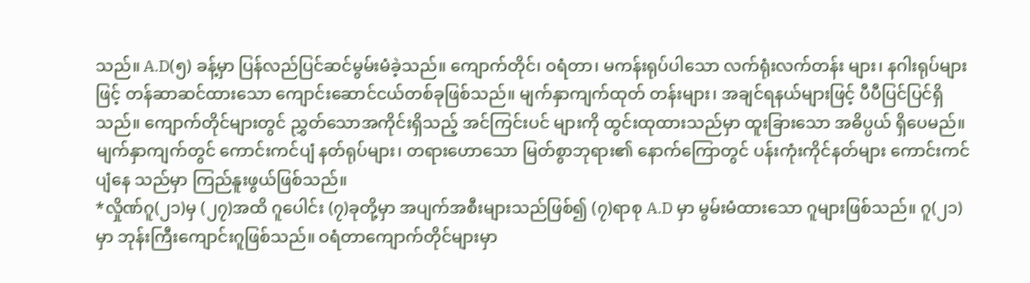သည်။ A.D(၅) ခန့်မှာ ပြန်လည်ပြင်ဆင်မွမ်းမံခဲ့သည်။ ကျောက်တိုင်၊ ဝရံတာ၊ မကန်းရုပ်ပါသော လက်ရုံးလက်တန်း များ၊ နဂါးရုပ်များဖြင့် တန်ဆာဆင်ထားသော ကျောင်းဆောင်ငယ်တစ်ခုဖြစ်သည်။ မျက်နှာကျက်ထုတ် တန်းများ၊ အချင်ရနယ်များဖြင့် ပီပီပြင်ပြင်ရှိသည်။ ကျောက်တိုင်များတွင် ညွှတ်သောအကိုင်းရှိသည့် အင်ကြင်းပင် များကို ထွင်းထုထားသည်မှာ ထူးခြားသော အဓိပ္ပယ် ရှိပေမည်။ မျက်နှာကျက်တွင် ကောင်းကင်ပျံ နတ်ရုပ်များ၊ တရားဟောသော မြတ်စွာဘုရား၏ နောက်ကြောတွင် ပန်းကုံးကိုင်နတ်များ ကောင်းကင်ပျံနေ သည်မှာ ကြည်နူးဖွယ်ဖြစ်သည်။
*လှိုဏ်ဂူ(၂၁)မှ (၂၇)အထိ ဂူပေါင်း (၇)ခုတို့မှာ အပျက်အစီးများသည်ဖြစ်၍ (၇)ရာစု A.D မှာ မွမ်းမံထားသော ဂူများဖြစ်သည်။ ဂူ(၂၁)မှာ ဘုန်းကြီးကျောင်းဂူဖြစ်သည်။ ဝရံတာကျောက်တိုင်များမှာ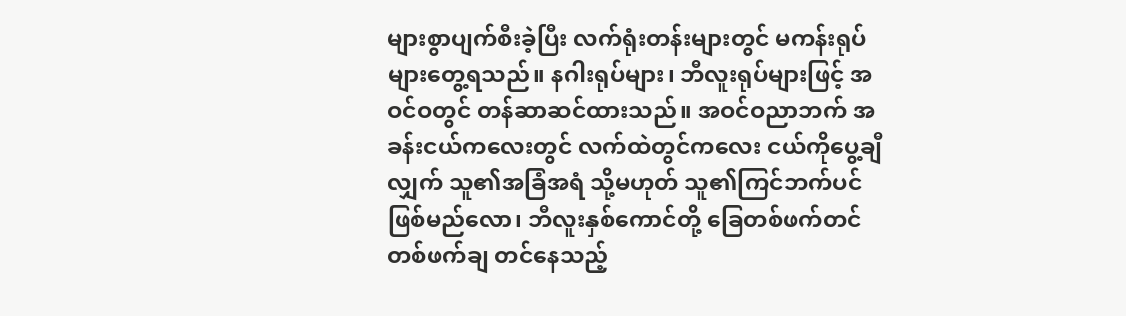များစွာပျက်စီးခဲ့ပြီး လက်ရုံးတန်းများတွင် မကန်းရုပ်များတွေ့ရသည်။ နဂါးရုပ်များ၊ ဘီလူးရုပ်များဖြင့် အဝင်ဝတွင် တန်ဆာဆင်ထားသည်။ အဝင်ဝညာဘက် အခန်းငယ်ကလေးတွင် လက်ထဲတွင်ကလေး ငယ်ကိုပွေ့ချီလျှက် သူ၏အခြံအရံ သို့မဟုတ် သူ၏ကြင်ဘက်ပင်ဖြစ်မည်လော၊ ဘီလူးနှစ်ကောင်တို့ ခြေတစ်ဖက်တင် တစ်ဖက်ချ တင်နေသည့်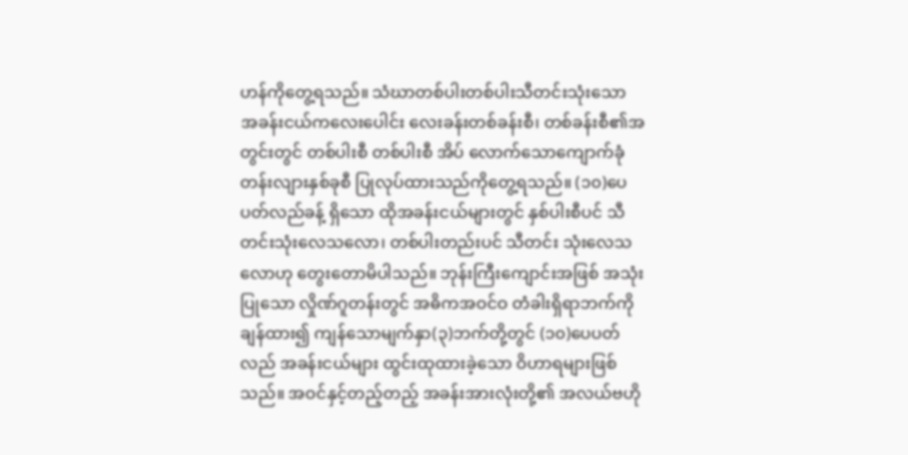ဟန်ကိုတွေ့ရသည်။ သံဃာတစ်ပါးတစ်ပါးသီတင်းသုံးသော အခန်းငယ်ကလေးပေါင်း လေးခန်းတစ်ခန်းစီ၊ တစ်ခန်းစီ၏အတွင်းတွင် တစ်ပါးစီ တစ်ပါးစီ အိပ် လောက်သောကျောက်ခုံတန်းလျားနှစ်ခုစီ ပြုလုပ်ထားသည်ကိုတွေ့ရသည်။ (၁၀)ပေပတ်လည်ခန့် ရှိသော ထိုအခန်းငယ်များတွင် နှစ်ပါးစီပင် သီတင်းသုံးလေသလော၊ တစ်ပါးတည်းပင် သီတင်း သုံးလေသလောဟု တွေးတောမိပါသည်။ ဘုန်းကြီးကျောင်းအဖြစ် အသုံးပြုသော လှိုဏ်ဂူတန်းတွင် အဓိကအဝင်ဝ တံခါးရှိရာဘက်ကို ချန်ထား၍ ကျန်သောမျက်နှာ(၃)ဘက်တို့တွင် (၁၀)ပေပတ်လည် အခန်းငယ်များ ထွင်းထုထားခဲ့သော ဝိဟာရများဖြစ်သည်။ အဝင်နှင့်တည့်တည့် အခန်းအားလုံးတို့၏ အလယ်ဗဟို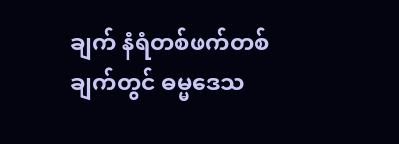ချက် နံရံတစ်ဖက်တစ်ချက်တွင် ဓမ္မဒေသ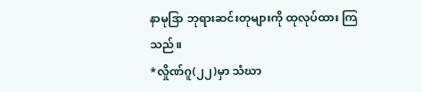နာမုဒြာ ဘုရားဆင်းတုများကို ထုလုပ်ထား ကြသည်။
*လှိုဏ်ဂူ(၂၂)မှာ သံဃာ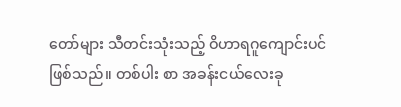တော်များ သီတင်းသုံးသည့် ဝိဟာရဂူကျောင်းပင်ဖြစ်သည်။ တစ်ပါး စာ အခန်းငယ်လေးခု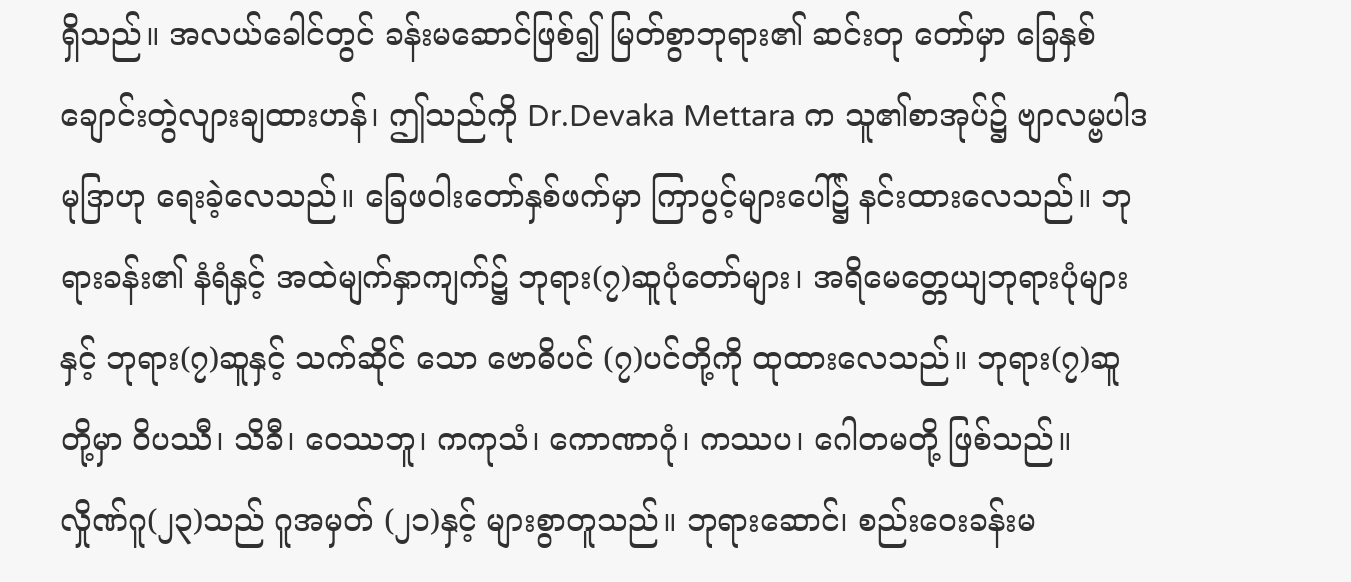ရှိသည်။ အလယ်ခေါင်တွင် ခန်းမဆောင်ဖြစ်၍ မြတ်စွာဘုရား၏ ဆင်းတု တော်မှာ ခြေနှစ်ချောင်းတွဲလျားချထားဟန်၊ ဤသည်ကို Dr.Devaka Mettara က သူ၏စာအုပ်၌ ဗျာလမ္ဗပါဒမုဒြာဟု ရေးခဲ့လေသည်။ ခြေဖဝါးတော်နှစ်ဖက်မှာ ကြာပွင့်များပေါ်၌ နင်းထားလေသည်။ ဘုရားခန်း၏ နံရံနှင့် အထဲမျက်နှာကျက်၌ ဘုရား(၇)ဆူပုံတော်များ၊ အရိမေတ္တေယျဘုရားပုံများနှင့် ဘုရား(၇)ဆူနှင့် သက်ဆိုင် သော ဗောဓိပင် (၇)ပင်တို့ကို ထုထားလေသည်။ ဘုရား(၇)ဆူတို့မှာ ဝိပဿီ၊ သိခီ၊ ဝေဿဘူ၊ ကကုသံ၊ ကောဏာဂုံ၊ ကဿပ၊ ဂေါတမတို့ ဖြစ်သည်။
လှိုဏ်ဂူ(၂၃)သည် ဂူအမှတ် (၂၁)နှင့် များစွာတူသည်။ ဘုရားဆောင်၊ စည်းဝေးခန်းမ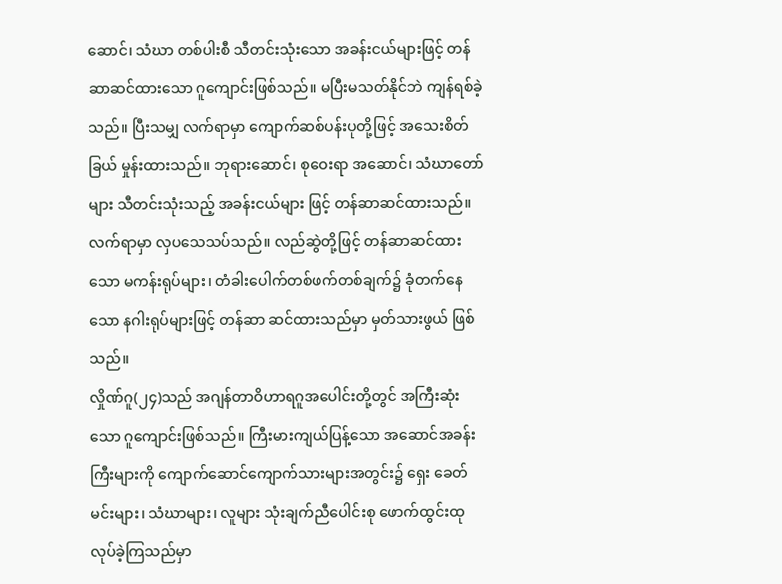ဆောင်၊ သံဃာ တစ်ပါးစီ သီတင်းသုံးသော အခန်းငယ်များဖြင့် တန်ဆာဆင်ထားသော ဂူကျောင်းဖြစ်သည်။ မပြီးမသတ်နိုင်ဘဲ ကျန်ရစ်ခဲ့သည်။ ပြီးသမျှ လက်ရာမှာ ကျောက်ဆစ်ပန်းပုတို့ဖြင့် အသေးစိတ်ခြယ် မှုန်းထားသည်။ ဘုရားဆောင်၊ စုဝေးရာ အဆောင်၊ သံဃာတော်များ သီတင်းသုံးသည့် အခန်းငယ်များ ဖြင့် တန်ဆာဆင်ထားသည်။ လက်ရာမှာ လှပသေသပ်သည်။ လည်ဆွဲတို့ဖြင့် တန်ဆာဆင်ထား သော မကန်းရုပ်များ၊ တံခါးပေါက်တစ်ဖက်တစ်ချက်၌ ခုံတက်နေသော နဂါးရုပ်များဖြင့် တန်ဆာ ဆင်ထားသည်မှာ မှတ်သားဖွယ် ဖြစ်သည်။
လှိုဏ်ဂူ(၂၄)သည် အဂျန်တာဝိဟာရဂူအပေါင်းတို့တွင် အကြီးဆုံးသော ဂူကျောင်းဖြစ်သည်။ ကြီးမားကျယ်ပြန့်သော အဆောင်အခန်းကြီးများကို ကျောက်ဆောင်ကျောက်သားများအတွင်း၌ ရှေး ခေတ်မင်းများ၊ သံဃာများ၊ လူများ သုံးချက်ညီပေါင်းစု ဖောက်ထွင်းထုလုပ်ခဲ့ကြသည်မှာ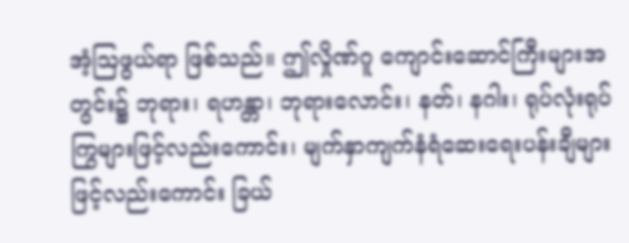အံ့ဩဖွယ်ရာ ဖြစ်သည်။ ဤလှိုဏ်ဂူ ကျောင်းဆောင်ကြီးများအတွင်း၌ ဘုရား၊ ရဟန္တာ၊ ဘုရားလောင်း၊ နတ်၊ နဂါး၊ ရုပ်လုံးရုပ်ကြွများဖြင့်လည်းကောင်း၊ မျက်နှာကျက်နံရံဆေးရေးပန်းချီများဖြင့်လည်းကောင်း ခြယ်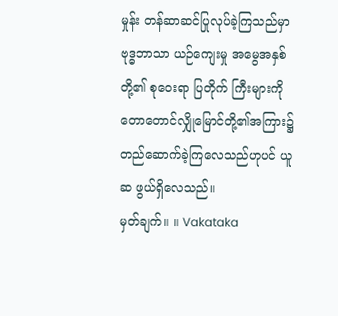မှုန်း တန်ဆာဆင်ပြုလုပ်ခဲ့ကြသည်မှာ ဗုဒ္ဓဘာသာ ယဉ်ကျေးမှု အမွေအနှစ်တို့၏ စုဝေးရာ ပြတိုက် ကြီးများကို တောတောင်လျှိုမြောင်တို့၏အကြား၌ တည်ဆောက်ခဲ့ကြလေသည်ဟုပင် ယူဆ ဖွယ်ရှိလေသည်။
မှတ်ချက်။ ။ Vakataka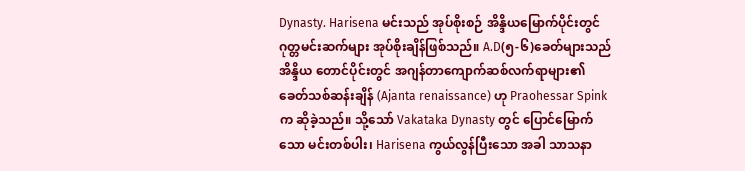Dynasty. Harisena မင်းသည် အုပ်စိုးစဉ် အိန္ဒိယမြောက်ပိုင်းတွင် ဂုတ္တမင်းဆက်များ အုပ်စိုးချိန်ဖြစ်သည်။ A.D(၅-၆)ခေတ်များသည် အိန္ဒိယ တောင်ပိုင်းတွင် အဂျန်တာကျောက်ဆစ်လက်ရာများ၏ခေတ်သစ်ဆန်းချိန် (Ajanta renaissance) ဟု Praohessar Spink က ဆိုခဲ့သည်။ သို့သော် Vakataka Dynasty တွင် ပြောင်မြောက်သော မင်းတစ်ပါး၊ Harisena ကွယ်လွန်ပြီးသော အခါ သာသနာ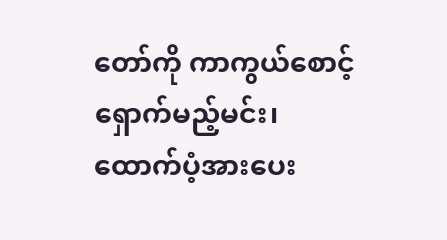တော်ကို ကာကွယ်စောင့်ရှောက်မည့်မင်း၊ ထောက်ပံ့အားပေး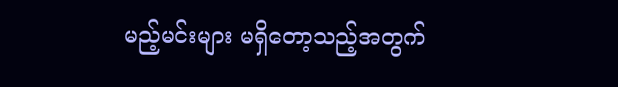မည့်မင်းများ မရှိတော့သည့်အတွက်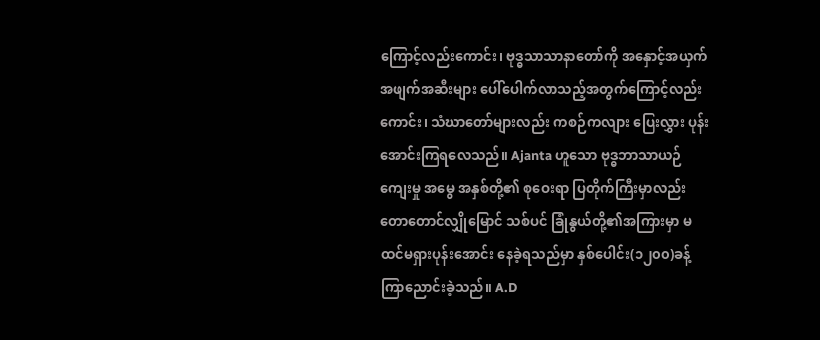ကြောင့်လည်းကောင်း၊ ဗုဒ္ဓသာသာနာတော်ကို အနှောင့်အယှက် အဖျက်အဆီးများ ပေါ်ပေါက်လာသည့်အတွက်ကြောင့်လည်းကောင်း၊ သံဃာတော်များလည်း ကစဉ်ကလျား ပြေးလွှား ပုန်းအောင်းကြရလေသည်။ Ajanta ဟူသော ဗုဒ္ဓဘာသာယဉ် ကျေးမှု အမွေ အနှစ်တို့၏ စုဝေးရာ ပြတိုက်ကြီးမှာလည်း တောတောင်လျှိုမြောင် သစ်ပင် ခြုံနွယ်တို့၏အကြားမှာ မထင်မရှားပုန်းအောင်း နေခဲ့ရသည်မှာ နှစ်ပေါင်း(၁၂၀၀)ခန့် ကြာညောင်းခဲ့သည်။ A.D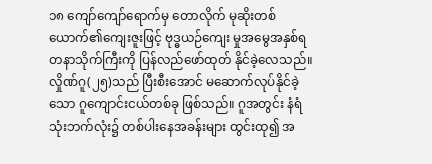၁၈ ကျော်ကျော်ရောက်မှ တောလိုက် မုဆိုးတစ်ယောက်၏ကျေးဇူးဖြင့် ဗုဒ္ဓယဉ်ကျေး မှုအမွေအနှစ်ရတနာသိုက်ကြီးကို ပြန်လည်ဖော်ထုတ် နိုင်ခဲ့လေသည်။
လှိုဏ်ဂူ(၂၅)သည် ပြီးစီးအောင် မဆောက်လုပ်နိုင်ခဲ့သော ဂူကျောင်းငယ်တစ်ခု ဖြစ်သည်။ ဂူအတွင်း နံရံသုံးဘက်လုံး၌ တစ်ပါးနေအခန်းများ ထွင်းထု၍ အ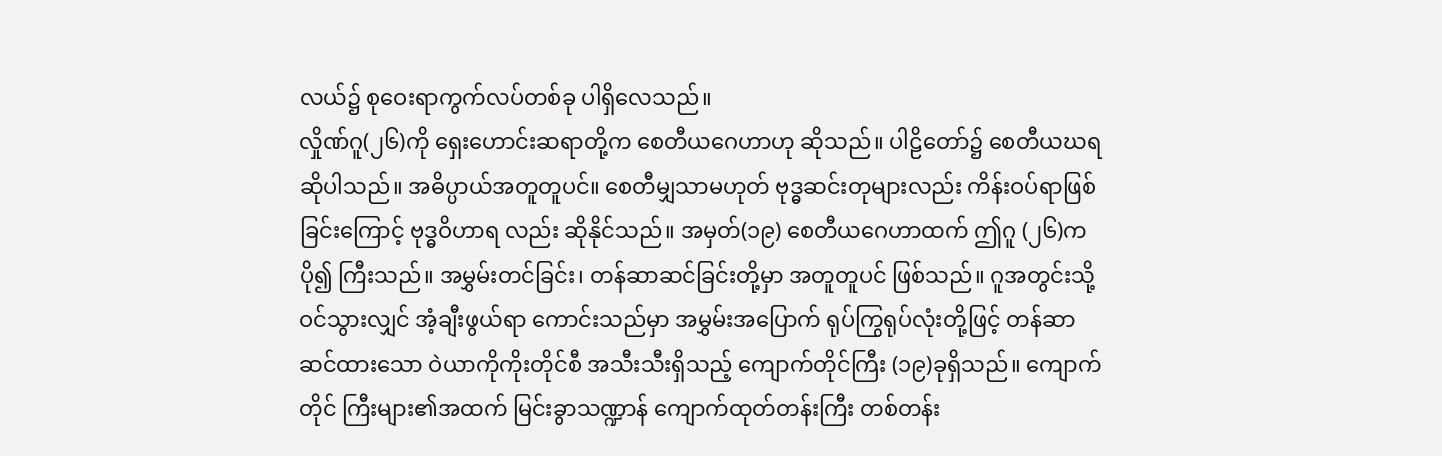လယ်၌ စုဝေးရာကွက်လပ်တစ်ခု ပါရှိလေသည်။
လှိုဏ်ဂူ(၂၆)ကို ရှေးဟောင်းဆရာတို့က စေတီယဂေဟာဟု ဆိုသည်။ ပါဠိတော်၌ စေတီယဃရ ဆိုပါသည်။ အဓိပ္ပာယ်အတူတူပင်။ စေတီမျှသာမဟုတ် ဗုဒ္ဓဆင်းတုများလည်း ကိန်းဝပ်ရာဖြစ်ခြင်းကြောင့် ဗုဒ္ဓဝိဟာရ လည်း ဆိုနိုင်သည်။ အမှတ်(၁၉) စေတီယဂေဟာထက် ဤဂူ (၂၆)က ပို၍ ကြီးသည်။ အမွှမ်းတင်ခြင်း၊ တန်ဆာဆင်ခြင်းတို့မှာ အတူတူပင် ဖြစ်သည်။ ဂူအတွင်းသို့ ဝင်သွားလျှင် အံ့ချီးဖွယ်ရာ ကောင်းသည်မှာ အမွှမ်းအပြောက် ရုပ်ကြွရုပ်လုံးတို့ဖြင့် တန်ဆာဆင်ထားသော ဝဲယာကိုကိုးတိုင်စီ အသီးသီးရှိသည့် ကျောက်တိုင်ကြီး (၁၉)ခုရှိသည်။ ကျောက်တိုင် ကြီးများ၏အထက် မြင်းခွာသဏ္ဍာန် ကျောက်ထုတ်တန်းကြီး တစ်တန်း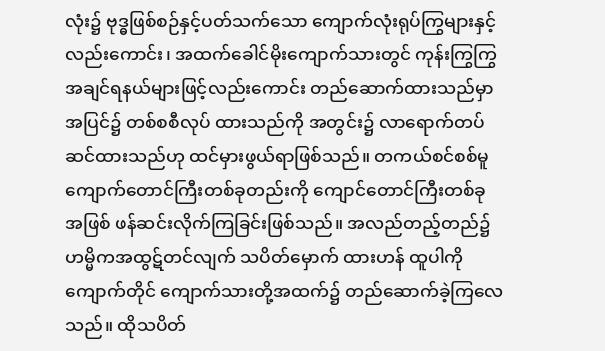လုံး၌ ဗုဒ္ဓဖြစ်စဉ်နှင့်ပတ်သက်သော ကျောက်လုံးရုပ်ကြွများနှင့် လည်းကောင်း၊ အထက်ခေါင်မိုးကျောက်သားတွင် ကုန်းကြွကြွ အချင်ရနယ်များဖြင့်လည်းကောင်း တည်ဆောက်ထားသည်မှာ အပြင်၌ တစ်စစီလုပ် ထားသည်ကို အတွင်း၌ လာရောက်တပ်ဆင်ထားသည်ဟု ထင်မှားဖွယ်ရာဖြစ်သည်။ တကယ်စင်စစ်မူ ကျောက်တောင်ကြီးတစ်ခုတည်းကို ကျောင်တောင်ကြီးတစ်ခု အဖြစ် ဖန်ဆင်းလိုက်ကြခြင်းဖြစ်သည်။ အလည်တည့်တည်၌ ဟမ္မိကအထွဋ်တင်လျက် သပိတ်မှောက် ထားဟန် ထူပါကို ကျောက်တိုင် ကျောက်သားတို့အထက်၌ တည်ဆောက်ခဲ့ကြလေသည်။ ထိုသပိတ်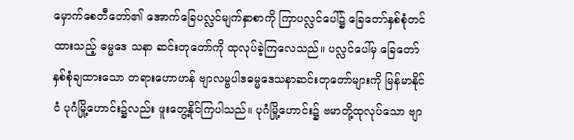မှောက်စေတီတော်၏ အောက်ခြေပလ္လင်မျက်နှာစာကို ကြာပလ္လင်ပေါ်၌ ခြေတော်နှစ်စုံတင်ထားသည့် ဓမ္မဒေ သနာ ဆင်းတုတော်ကို ထုလုပ်ခဲ့ကြလေသည်။ ပလ္လင်ပေါ်မှ ခြေတော်နှစ်စုံချထားသော တရားဟောဟန် ဗျာလမ္ဗပါဒဓမ္မဒေသနာဆင်းတုတော်များကို မြန်မာနိုင်ငံ ပုဂံမြို့ဟောင်း၌လည်း ဖူးတွေ့နိုင်ကြပါသည်။ ပုဂံမြို့ဟောင်း၌ ဗမာတို့ထုလုပ်သော ဗျာ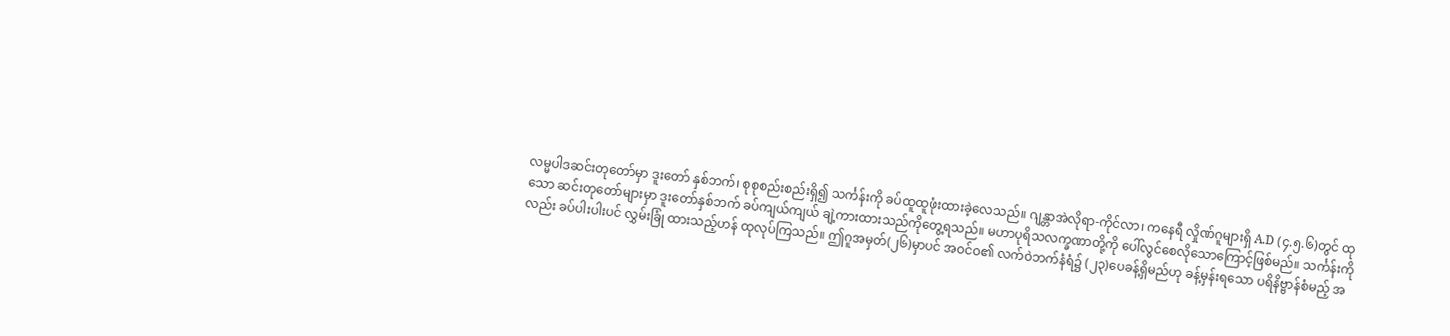လမ္မပါဒဆင်းတုတော်မှာ ဒူးတော် နှစ်ဘက်၊ စုစုစည်းစည်းရှိ၍ သင်္ကန်းကို ခပ်ထူထူဖုံးထားခဲ့လေသည်။ ဂျန္တာအဲလိုရာ-ကိုင်လာ၊ ကနေရီ လှိုဏ်ဂူများရှိ A.D (၄.၅.၆)တွင် ထုသော ဆင်းတုတော်များမှာ ဒူးတော်နှစ်ဘက် ခပ်ကျယ်ကျယ် ချဲ့ကားထားသည်ကိုတွေ့ရသည်။ မဟာပုရိသလက္ခဏာတို့ကို ပေါ်လွင်စေလိုသောကြောင့်ဖြစ်မည်။ သင်္ကန်းကိုလည်း ခပ်ပါးပါးပင် လွှမ်းခြုံ ထားသည့်ဟန် ထုလုပ်ကြသည်။ ဤဂူအမှတ်(၂၆)မှာပင် အဝင်ဝ၏ လက်ဝဲဘက်နံရံ၌ (၂၃)ပေခန့်ရှိမည်ဟု ခန့်မှန်းရသော ပရိနိဗ္ဗာန်စံမည့် အ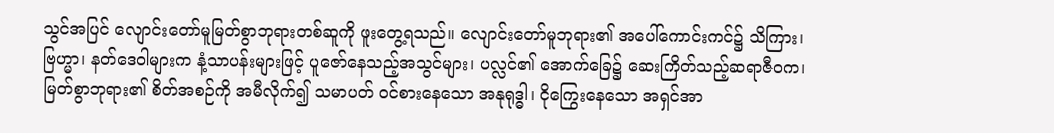သွင်အပြင် လျောင်းတော်မူမြတ်စွာဘုရားတစ်ဆူကို ဖူးတွေ့ရသည်။ လျောင်းတော်မူဘုရား၏ အပေါ်ကောင်းကင်၌ သိကြား၊ ဗြဟ္မာ၊ နတ်ဒေဝါများက နံ့သာပန်းများဖြင့် ပူဇော်နေသည့်အသွင်များ၊ ပလ္လင်၏ အောက်ခြေ၌ ဆေးကြိတ်သည့်ဆရာဇီဝက၊ မြတ်စွာဘုရား၏ စိတ်အစဉ်ကို အမီလိုက်၍ သမာပတ် ဝင်စားနေသော အနုရုဒ္ဓါ၊ ငိုကြွေးနေသော အရှင်အာ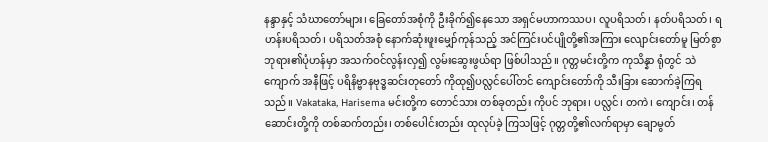နန္ဒာနှင့် သံဃာတော်များ၊ ခြေတော်အစုံကို ဦးခိုက်၍နေသော အရှင်မဟာကဿပ၊ လူပရိသတ်၊ နတ်ပရိသတ်၊ ရဟန်းပရိသတ်၊ ပရိသတ်အစုံ နောက်ဆုံးဖူးမျှော်ကုန်သည့် အင်ကြင်းပင်ပျိုတို့၏အကြား လျောင်းတော်မူ မြတ်စွာဘုရား၏ပုံဟန်မှာ အသက်ဝင်လွန်းလှ၍ လွမ်းဆွေးဖွယ်ရာ ဖြစ်ပါသည်။ ဂုတ္တမင်းတို့က ကုသိန္နာ ရုံတွင် သဲကျောက် အနီဖြင့် ပရိနိဗ္ဗာနဗုဒ္ဓဆင်းတုတော် ကိုထု၍ပလ္လင်ပေါ်တင် ကျောင်းတော်ကို သီးခြား ဆောက်ခဲ့ကြရသည်။ Vakataka, Harisema မင်းတို့က တောင်သား တစ်ခုတည်း ကိုပင် ဘုရား၊ ပလ္လင်၊ တကဲ၊ ကျောင်း၊ တန်ဆောင်းတို့ကို တစ်ဆက်တည်း၊ တစ်ပေါင်းတည်း ထုလုပ်ခဲ့ ကြသဖြင့် ဂုတ္တတို့၏လက်ရာမှာ ချောမွတ်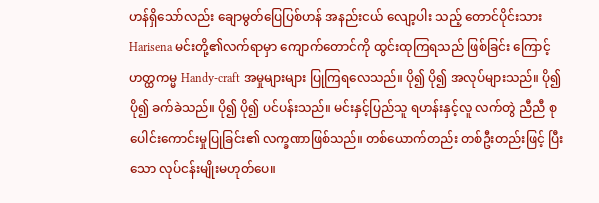ဟန်ရှိသော်လည်း ချောမွတ်ပြေပြစ်ဟန် အနည်းငယ် လျော့ပါး သည့် တောင်ပိုင်းသား Harisena မင်းတို့၏လက်ရာမှာ ကျောက်တောင်ကို ထွင်းထုကြရသည် ဖြစ်ခြင်း ကြောင့် ဟတ္ထကမ္မ Handy-craft အမှုများများ ပြုကြရလေသည်။ ပို၍ ပို၍ အလုပ်များသည်။ ပို၍ ပို၍ ခက်ခဲသည်။ ပို၍ ပို၍ ပင်ပန်းသည်။ မင်းနှင့်ပြည်သူ ရဟန်းနှင့်လူ လက်တွဲ ညီညီ စုပေါင်းကောင်းမှုပြုခြင်း၏ လက္ခဏာဖြစ်သည်။ တစ်ယောက်တည်း တစ်ဦးတည်းဖြင့် ပြီးသော လုပ်ငန်းမျိုးမဟုတ်ပေ။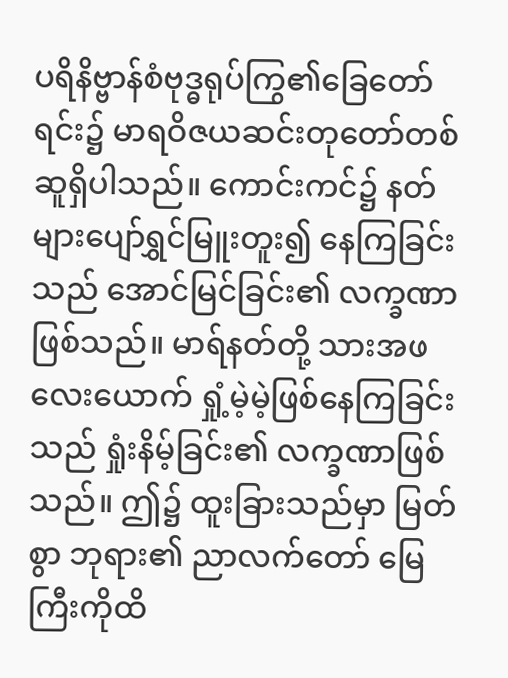ပရိနိဗ္ဗာန်စံဗုဒ္ဓရုပ်ကြွ၏ခြေတော်ရင်း၌ မာရဝိဇယဆင်းတုတော်တစ်ဆူရှိပါသည်။ ကောင်းကင်၌ နတ်များပျော်ရွှင်မြူးတူး၍ နေကြခြင်းသည် အောင်မြင်ခြင်း၏ လက္ခဏာဖြစ်သည်။ မာရ်နတ်တို့ သားအဖ လေးယောက် ရှုံ့မဲ့မဲ့ဖြစ်နေကြခြင်းသည် ရှုံးနိမ့်ခြင်း၏ လက္ခဏာဖြစ်သည်။ ဤ၌ ထူးခြားသည်မှာ မြတ်စွာ ဘုရား၏ ညာလက်တော် မြေကြီးကိုထိ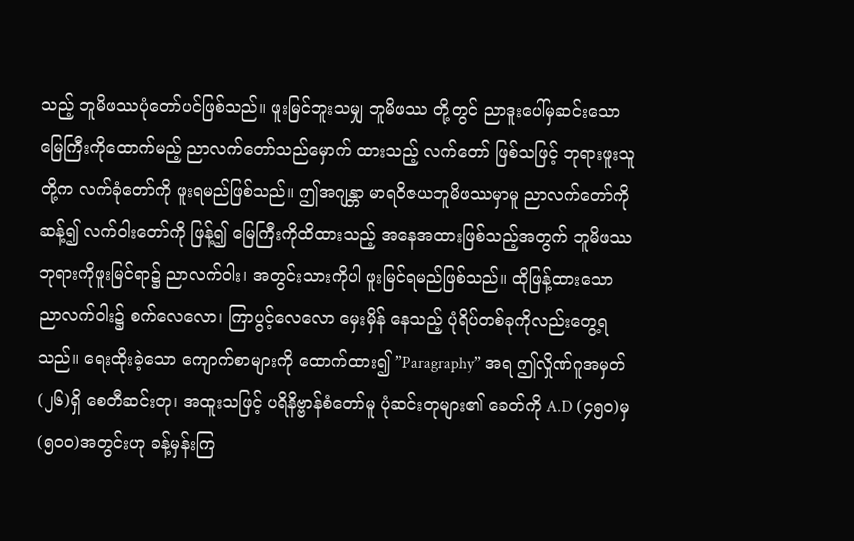သည့် ဘူမိဖဿပုံတော်ပင်ဖြစ်သည်။ ဖူးမြင်ဘူးသမျှ ဘူမိဖဿ တို့တွင် ညာဒူးပေါ်မှဆင်းသော မြေကြီးကိုထောက်မည့် ညာလက်တော်သည်မှောက် ထားသည့် လက်တော် ဖြစ်သဖြင့် ဘုရားဖူးသူတို့က လက်ခုံတော်ကို ဖူးရမည်ဖြစ်သည်။ ဤအဂျန္တာ မာရဝိဇယဘူမိဖဿမှာမူ ညာလက်တော်ကိုဆန့်၍ လက်ဝါးတော်ကို ဖြန့်၍ မြေကြီးကိုထိထားသည့် အနေအထားဖြစ်သည့်အတွက် ဘူမိဖဿဘုရားကိုဖူးမြင်ရာ၌ ညာလက်ဝါး၊ အတွင်းသားကိုပါ ဖူးမြင်ရမည်ဖြစ်သည်။ ထိုဖြန့်ထားသော ညာလက်ဝါး၌ စက်လေလော၊ ကြာပွင့်လေလော မှေးမှိန် နေသည့် ပုံရိပ်တစ်ခုကိုလည်းတွေ့ရသည်။ ရေးထိုးခဲ့သော ကျောက်စာများကို ထောက်ထား၍ ”Paragraphy” အရ ဤလှိုဏ်ဂူအမှတ်(၂၆)ရှိ စေတီဆင်းတု၊ အထူးသဖြင့် ပရိနိဗ္ဗာန်စံတော်မူ ပုံဆင်းတုများ၏ ခေတ်ကို A.D (၄၅၀)မှ (၅၀၀)အတွင်းဟု ခန့်မှန်းကြ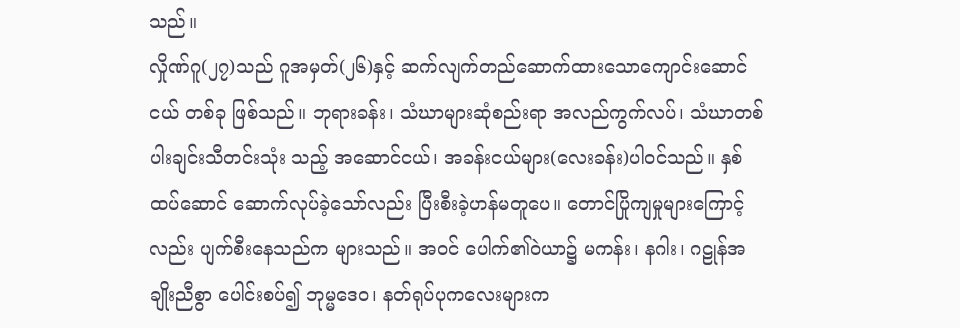သည်။
လှိုဏ်ဂူ(၂၇)သည် ဂူအမှတ်(၂၆)နှင့် ဆက်လျက်တည်ဆောက်ထားသောကျောင်းဆောင်ငယ် တစ်ခု ဖြစ်သည်။ ဘုရားခန်း၊ သံဃာများဆုံစည်းရာ အလည်ကွက်လပ်၊ သံဃာတစ်ပါးချင်းသီတင်းသုံး သည့် အဆောင်ငယ်၊ အခန်းငယ်များ(လေးခန်း)ပါဝင်သည်။ နှစ်ထပ်ဆောင် ဆောက်လုပ်ခဲ့သော်လည်း ပြီးစီးခဲ့ဟန်မတူပေ။ တောင်ပြိုကျမှုများကြောင့်လည်း ပျက်စီးနေသည်က များသည်။ အဝင် ပေါက်၏ဝဲယာ၌ မကန်း၊ နဂါး၊ ဂဠုန်အချိုးညီစွာ ပေါင်းစပ်၍ ဘုမ္မဒေဝ၊ နတ်ရုပ်ပုကလေးများက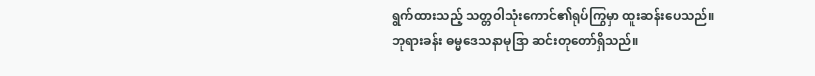ရွက်ထားသည့် သတ္တဝါသုံးကောင်၏ရုပ်ကြွမှာ ထူးဆန်းပေသည်။ ဘုရားခန်း ဓမ္မဒေသနာမုဒြာ ဆင်းတုတော်ရှိသည်။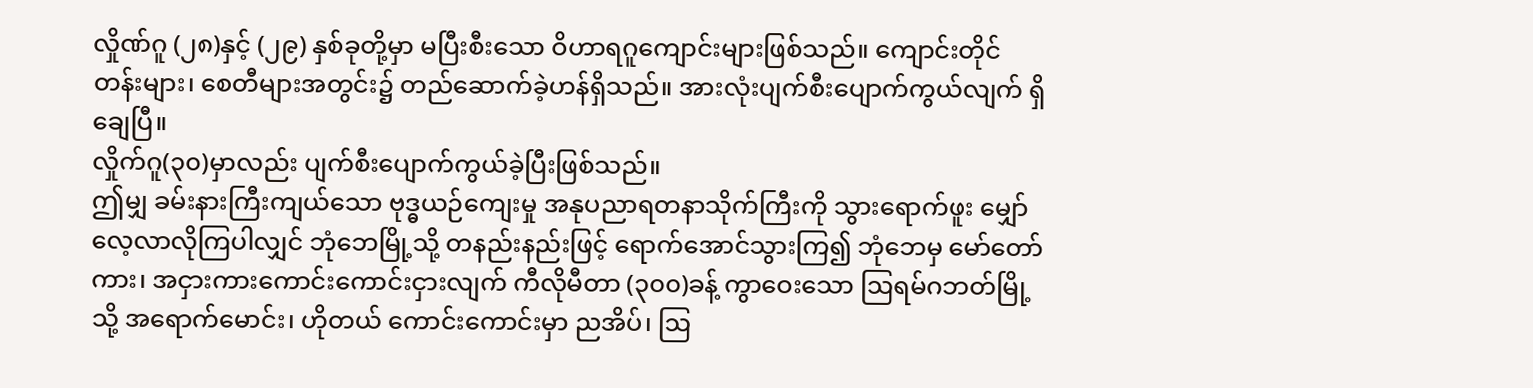လှိုဏ်ဂူ (၂၈)နှင့် (၂၉) နှစ်ခုတို့မှာ မပြီးစီးသော ဝိဟာရဂူကျောင်းများဖြစ်သည်။ ကျောင်းတိုင် တန်းများ၊ စေတီများအတွင်း၌ တည်ဆောက်ခဲ့ဟန်ရှိသည်။ အားလုံးပျက်စီးပျောက်ကွယ်လျက် ရှိချေပြီ။
လှိုက်ဂူ(၃၀)မှာလည်း ပျက်စီးပျောက်ကွယ်ခဲ့ပြီးဖြစ်သည်။
ဤမျှ ခမ်းနားကြီးကျယ်သော ဗုဒ္ဓယဉ်ကျေးမှု အနုပညာရတနာသိုက်ကြီးကို သွားရောက်ဖူး မျှော် လေ့လာလိုကြပါလျှင် ဘုံဘေမြို့သို့ တနည်းနည်းဖြင့် ရောက်အောင်သွားကြ၍ ဘုံဘေမှ မော်တော်ကား၊ အငှားကားကောင်းကောင်းငှားလျက် ကီလိုမီတာ (၃၀၀)ခန့် ကွာဝေးသော ဩရမ်ဂဘတ်မြို့သို့ အရောက်မောင်း၊ ဟိုတယ် ကောင်းကောင်းမှာ ညအိပ်၊ ဩ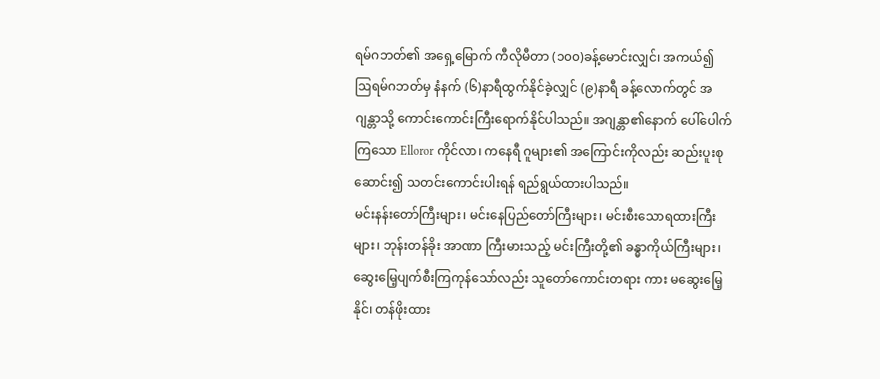ရမ်ဂဘတ်၏ အရှေ့မြောက် ကီလိုမီတာ (၁၀၀)ခန့်မောင်းလျှင်၊ အကယ်၍ ဩရမ်ဂဘတ်မှ နံနက် (၆)နာရီထွက်နိုင်ခဲ့လျှင် (၉)နာရီ ခန့်လောက်တွင် အဂျန္တာသို့ ကောင်းကောင်းကြီးရောက်နိုင်ပါသည်။ အဂျန္တာ၏နောက် ပေါ်ပေါက်ကြသော Elloror ကိုင်လာ၊ ကနေရီ ဂူများ၏ အကြောင်းကိုလည်း ဆည်းပူးစုဆောင်း၍ သတင်းကောင်းပါးရန် ရည်ရွယ်ထားပါသည်။
မင်းနန်းတော်ကြီးများ၊ မင်းနေပြည်တော်ကြီးများ၊ မင်းစီးသောရထားကြီးများ၊ ဘုန်းတန်ခိုး အာဏာ ကြီးမားသည့် မင်းကြီးတို့၏ ခန္ဓာကိုယ်ကြီးများ၊ ဆွေးမြေ့ပျက်စီးကြကုန်သော်လည်း သူတော်ကောင်းတရား ကား မဆွေးမြေ့နိုင်၊ တန်ဖိုးထား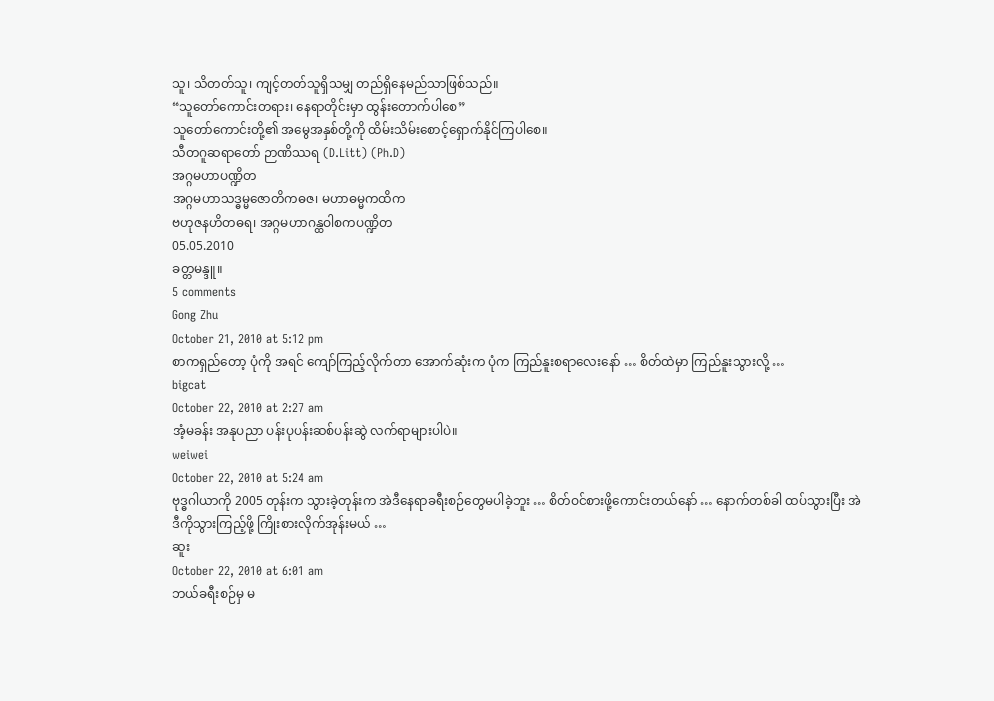သူ၊ သိတတ်သူ၊ ကျင့်တတ်သူရှိသမျှ တည်ရှိနေမည်သာဖြစ်သည်။
“သူတော်ကောင်းတရား၊ နေရာတိုင်းမှာ ထွန်းတောက်ပါစေ”
သူတော်ကောင်းတို့၏ အမွေအနှစ်တို့ကို ထိမ်းသိမ်းစောင့်ရှောက်နိုင်ကြပါစေ။
သီတဂူဆရာတော် ဉာဏိဿရ (D.Litt) (Ph.D)
အဂ္ဂမဟာပဏ္ဍိတ
အဂ္ဂမဟာသဒ္ဓမ္မဇောတိကဓဇ၊ မဟာဓမ္မကထိက
ဗဟုဇနဟိတဓရ၊ အဂ္ဂမဟာဂန္ထဝါစကပဏ္ဍိတ
05.05.2010
ခတ္တမန္ဒူ။
5 comments
Gong Zhu
October 21, 2010 at 5:12 pm
စာကရှည်တော့ ပုံကို အရင် ကျော်ကြည့်လိုက်တာ အောက်ဆုံးက ပုံက ကြည်နူးစရာလေးနော် … စိတ်ထဲမှာ ကြည်နူးသွားလို့ …
bigcat
October 22, 2010 at 2:27 am
အံ့မခန်း အနုပညာ ပန်းပုပန်းဆစ်ပန်းဆွဲ လက်ရာများပါပဲ။
weiwei
October 22, 2010 at 5:24 am
ဗုဒ္ဓဂါယာကို 2005 တုန်းက သွားခဲ့တုန်းက အဲဒီနေရာခရီးစဉ်တွေမပါခဲ့ဘူး … စိတ်ဝင်စားဖို့ကောင်းတယ်နော် … နောက်တစ်ခါ ထပ်သွားပြီး အဲဒီကိုသွားကြည့်ဖို့ ကြိုးစားလိုက်အုန်းမယ် …
ဆူး
October 22, 2010 at 6:01 am
ဘယ်ခရီးစဉ်မှ မ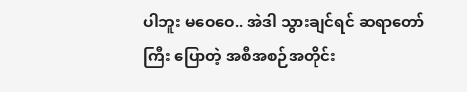ပါဘူး မဝေဝေ.. အဲဒါ သွားချင်ရင် ဆရာတော်ကြီး ပြောတဲ့ အစီအစဉ်အတိုင်း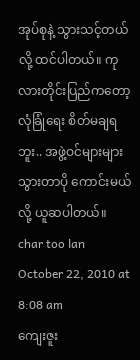အုပ်စုနဲ့ သွားသင့်တယ်လို့ ထင်ပါတယ်။ ကုလားတိုင်းပြည်ကတော့ လုံခြုံရေး စိတ်မချရဘူး.. အဖွဲ့ဝင်များများ သွားတာပို ကောင်းမယ်လို့ ယူဆပါတယ်။
char too lan
October 22, 2010 at 8:08 am
ကျေးဇူး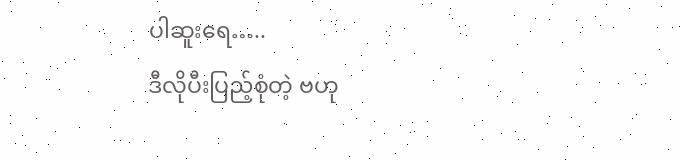ပါဆူးရေ…..
ဒီလိုပီးပြည့်စုံတဲ့ ဗဟု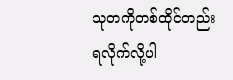သုတကိုတစ်ထိုင်တည်းရလိုက်လို့ပါ